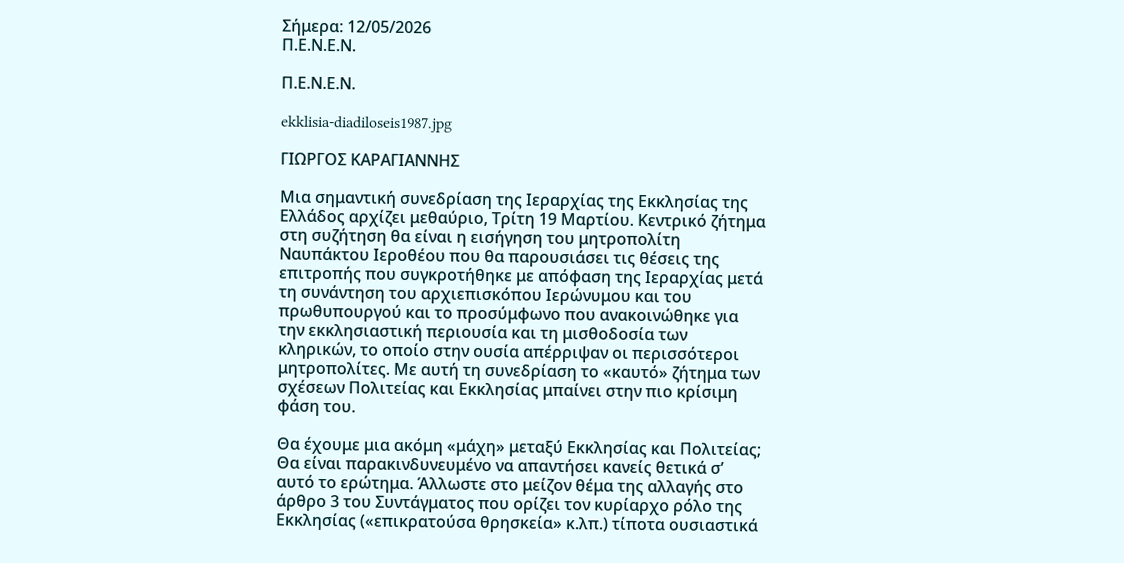Σήμερα: 12/05/2026
Π.Ε.Ν.Ε.Ν.

Π.Ε.Ν.Ε.Ν.

ekklisia-diadiloseis1987.jpg

ΓΙΩΡΓΟΣ ΚΑΡΑΓΙΑΝΝΗΣ

Μια σημαντική συνεδρίαση της Ιεραρχίας της Εκκλησίας της Ελλάδος αρχίζει μεθαύριο, Τρίτη 19 Μαρτίου. Κεντρικό ζήτημα στη συζήτηση θα είναι η εισήγηση του μητροπολίτη Ναυπάκτου Ιεροθέου που θα παρουσιάσει τις θέσεις της επιτροπής που συγκροτήθηκε με απόφαση της Ιεραρχίας μετά τη συνάντηση του αρχιεπισκόπου Ιερώνυμου και του πρωθυπουργού και το προσύμφωνο που ανακοινώθηκε για την εκκλησιαστική περιουσία και τη μισθοδοσία των κληρικών, το οποίο στην ουσία απέρριψαν οι περισσότεροι μητροπολίτες. Με αυτή τη συνεδρίαση το «καυτό» ζήτημα των σχέσεων Πολιτείας και Εκκλησίας μπαίνει στην πιο κρίσιμη φάση του.

Θα έχουμε μια ακόμη «μάχη» μεταξύ Εκκλησίας και Πολιτείας; Θα είναι παρακινδυνευμένο να απαντήσει κανείς θετικά σ’ αυτό το ερώτημα. Άλλωστε στο μείζον θέμα της αλλαγής στο άρθρο 3 του Συντάγματος που ορίζει τον κυρίαρχο ρόλο της Εκκλησίας («επικρατούσα θρησκεία» κ.λπ.) τίποτα ουσιαστικά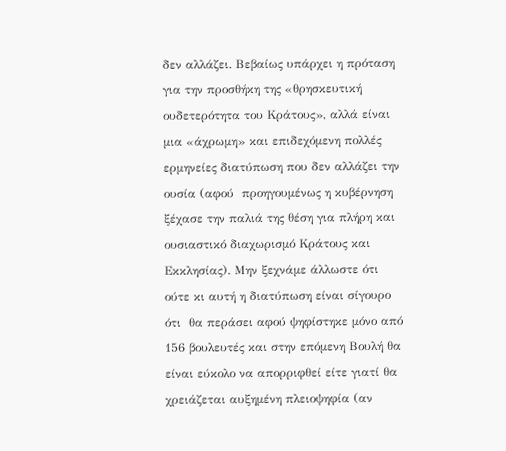δεν αλλάζει. Βεβαίως υπάρχει η πρόταση για την προσθήκη της «θρησκευτική ουδετερότητα του Κράτους», αλλά είναι  μια «άχρωμη» και επιδεχόμενη πολλές ερμηνείες διατύπωση που δεν αλλάζει την ουσία (αφού  προηγουμένως η κυβέρνηση ξέχασε την παλιά της θέση για πλήρη και ουσιαστικό διαχωρισμό Κράτους και Εκκλησίας). Μην ξεχνάμε άλλωστε ότι ούτε κι αυτή η διατύπωση είναι σίγουρο ότι  θα περάσει αφού ψηφίστηκε μόνο από 156 βουλευτές και στην επόμενη Βουλή θα είναι εύκολο να απορριφθεί είτε γιατί θα χρειάζεται αυξημένη πλειοψηφία (αν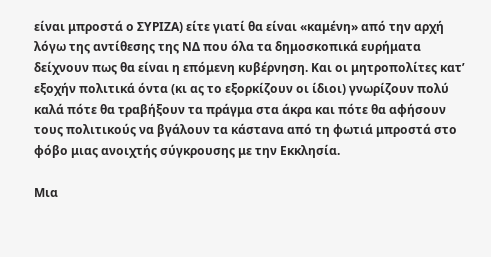είναι μπροστά ο ΣΥΡΙΖΑ) είτε γιατί θα είναι «καμένη» από την αρχή  λόγω της αντίθεσης της ΝΔ που όλα τα δημοσκοπικά ευρήματα δείχνουν πως θα είναι η επόμενη κυβέρνηση. Και οι μητροπολίτες κατ’ εξοχήν πολιτικά όντα (κι ας το εξορκίζουν οι ίδιοι) γνωρίζουν πολύ καλά πότε θα τραβήξουν τα πράγμα στα άκρα και πότε θα αφήσουν τους πολιτικούς να βγάλουν τα κάστανα από τη φωτιά μπροστά στο φόβο μιας ανοιχτής σύγκρουσης με την Εκκλησία.

Μια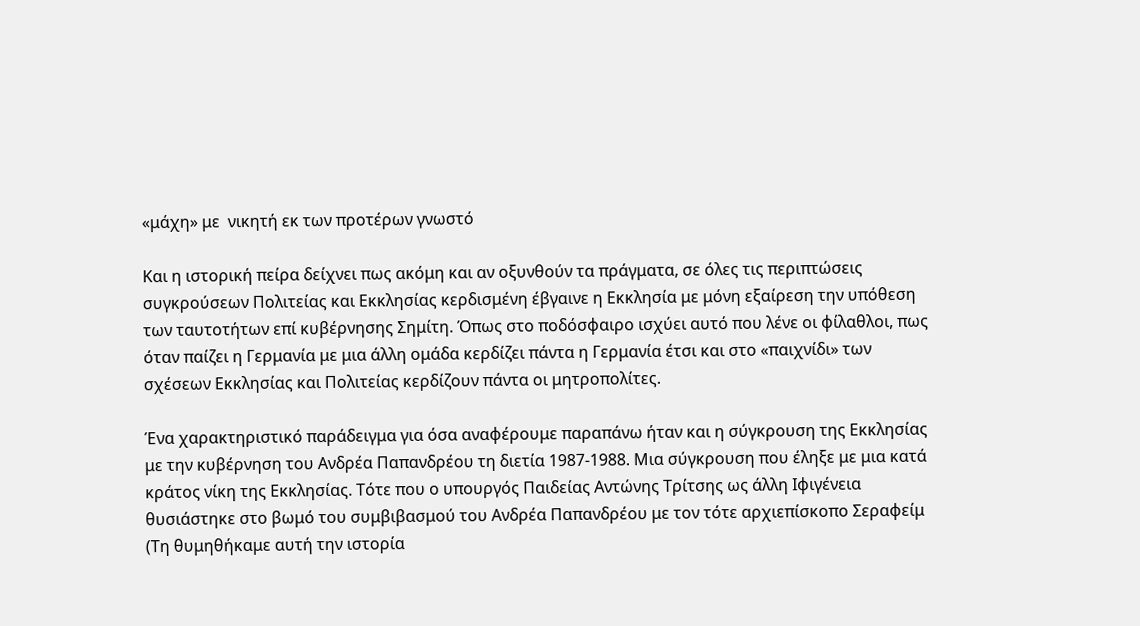«μάχη» με  νικητή εκ των προτέρων γνωστό

Και η ιστορική πείρα δείχνει πως ακόμη και αν οξυνθούν τα πράγματα, σε όλες τις περιπτώσεις συγκρούσεων Πολιτείας και Εκκλησίας κερδισμένη έβγαινε η Εκκλησία με μόνη εξαίρεση την υπόθεση των ταυτοτήτων επί κυβέρνησης Σημίτη. Όπως στο ποδόσφαιρο ισχύει αυτό που λένε οι φίλαθλοι, πως όταν παίζει η Γερμανία με μια άλλη ομάδα κερδίζει πάντα η Γερμανία έτσι και στο «παιχνίδι» των σχέσεων Εκκλησίας και Πολιτείας κερδίζουν πάντα οι μητροπολίτες.

Ένα χαρακτηριστικό παράδειγμα για όσα αναφέρουμε παραπάνω ήταν και η σύγκρουση της Εκκλησίας με την κυβέρνηση του Ανδρέα Παπανδρέου τη διετία 1987-1988. Μια σύγκρουση που έληξε με μια κατά κράτος νίκη της Εκκλησίας. Τότε που ο υπουργός Παιδείας Αντώνης Τρίτσης ως άλλη Ιφιγένεια θυσιάστηκε στο βωμό του συμβιβασμού του Ανδρέα Παπανδρέου με τον τότε αρχιεπίσκοπο Σεραφείμ (Τη θυμηθήκαμε αυτή την ιστορία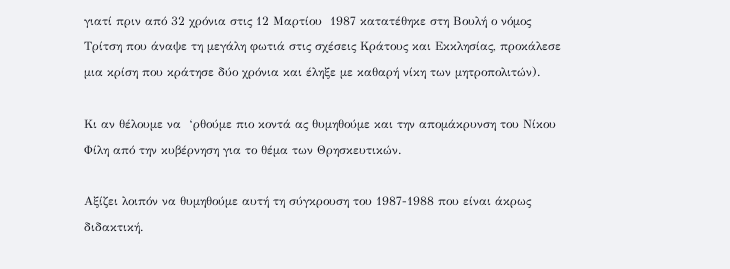γιατί πριν από 32 χρόνια στις 12 Μαρτίου  1987 κατατέθηκε στη Βουλή ο νόμος Τρίτση που άναψε τη μεγάλη φωτιά στις σχέσεις Κράτους και Εκκλησίας, προκάλεσε μια κρίση που κράτησε δύο χρόνια και έληξε με καθαρή νίκη των μητροπολιτών).

Κι αν θέλουμε να  ‘ρθούμε πιο κοντά ας θυμηθούμε και την απομάκρυνση του Νίκου Φίλη από την κυβέρνηση για το θέμα των Θρησκευτικών.

Αξίζει λοιπόν να θυμηθούμε αυτή τη σύγκρουση του 1987-1988 που είναι άκρως διδακτική.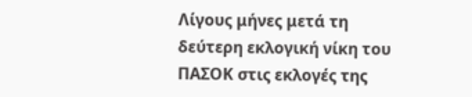Λίγους μήνες μετά τη δεύτερη εκλογική νίκη του ΠΑΣΟΚ στις εκλογές της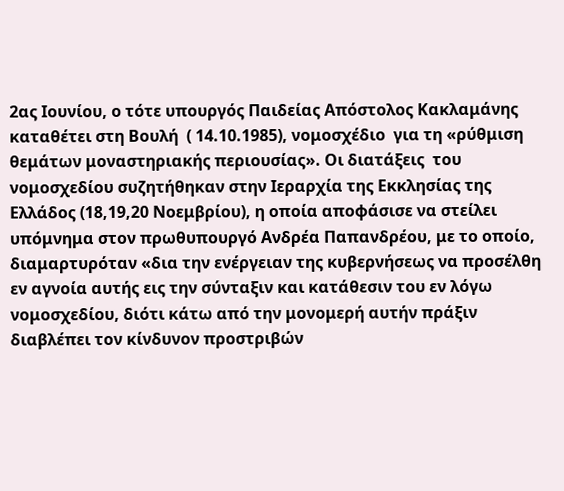2ας Ιουνίου, ο τότε υπουργός Παιδείας Απόστολος Κακλαμάνης καταθέτει στη Βουλή  ( 14.10.1985), νομοσχέδιο  για τη «ρύθμιση θεμάτων μοναστηριακής περιουσίας». Οι διατάξεις  του νομοσχεδίου συζητήθηκαν στην Ιεραρχία της Εκκλησίας της Ελλάδος (18,19,20 Νοεμβρίου), η οποία αποφάσισε να στείλει υπόμνημα στον πρωθυπουργό Ανδρέα Παπανδρέoυ, με το οποίο, διαμαρτυρόταν «δια την ενέργειαν της κυβερνήσεως να προσέλθη εν αγνοία αυτής εις την σύνταξιν και κατάθεσιν του εν λόγω νομοσχεδίου, διότι κάτω από την μονομερή αυτήν πράξιν διαβλέπει τον κίνδυνον προστριβών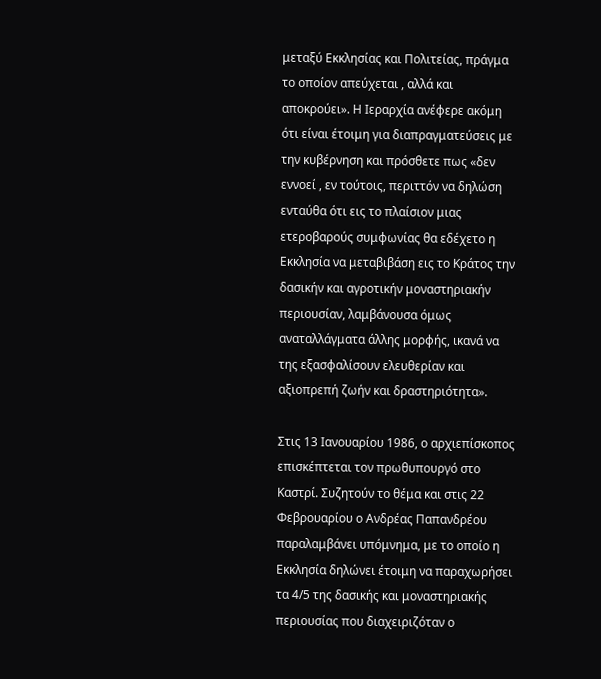μεταξύ Εκκλησίας και Πολιτείας, πράγμα το οποίον απεύχεται , αλλά και αποκρούει». Η Ιεραρχία ανέφερε ακόμη ότι είναι έτοιμη για διαπραγματεύσεις με την κυβέρνηση και πρόσθετε πως «δεν εννοεί , εν τούτοις, περιττόν να δηλώση ενταύθα ότι εις το πλαίσιον μιας ετεροβαρούς συμφωνίας θα εδέχετο η Εκκλησία να μεταβιβάση εις το Κράτος την δασικήν και αγροτικήν μοναστηριακήν περιουσίαν, λαμβάνουσα όμως αναταλλάγματα άλλης μορφής, ικανά να της εξασφαλίσουν ελευθερίαν και αξιοπρεπή ζωήν και δραστηριότητα».

Στις 13 Ιανουαρίου 1986, ο αρχιεπίσκοπος επισκέπτεται τον πρωθυπουργό στο Καστρί. Συζητούν το θέμα και στις 22 Φεβρουαρίου ο Ανδρέας Παπανδρέου παραλαμβάνει υπόμνημα, με το οποίο η Εκκλησία δηλώνει έτοιμη να παραχωρήσει τα 4/5 της δασικής και μοναστηριακής περιουσίας που διαχειριζόταν ο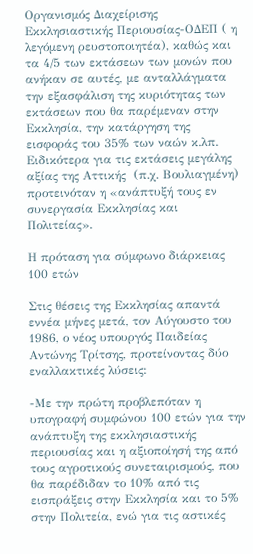Οργανισμός Διαχείρισης Εκκλησιαστικής Περιουσίας-ΟΔΕΠ ( η λεγόμενη ρευστοποιητέα), καθώς και τα 4/5 των εκτάσεων των μονών που ανήκαν σε αυτές, με ανταλλάγματα την εξασφάλιση της κυριότητας των εκτάσεων που θα παρέμεναν στην Εκκλησία, την κατάργηση της εισφοράς του 35% των ναών κ.λπ. Ειδικότερα για τις εκτάσεις μεγάλης αξίας της Αττικής  (π.χ. Βουλιαγμένη) προτεινόταν η «ανάπτυξή τους εν συνεργασία Εκκλησίας και Πολιτείας».

Η πρόταση για σύμφωνο διάρκειας 100 ετών

Στις θέσεις της Εκκλησίας απαντά εννέα μήνες μετά, τον Αύγουστο του 1986, ο νέος υπουργός Παιδείας Αντώνης Τρίτσης, προτείνοντας δύο εναλλακτικές λύσεις:

-Με την πρώτη προβλεπόταν η υπογραφή συμφώνου 100 ετών για την ανάπτυξη της εκκλησιαστικής περιουσίας και η αξιοποίησή της από τους αγροτικούς συνεταιρισμούς, που θα παρέδιδαν το 10% από τις εισπράξεις στην Εκκλησία και το 5% στην Πολιτεία, ενώ για τις αστικές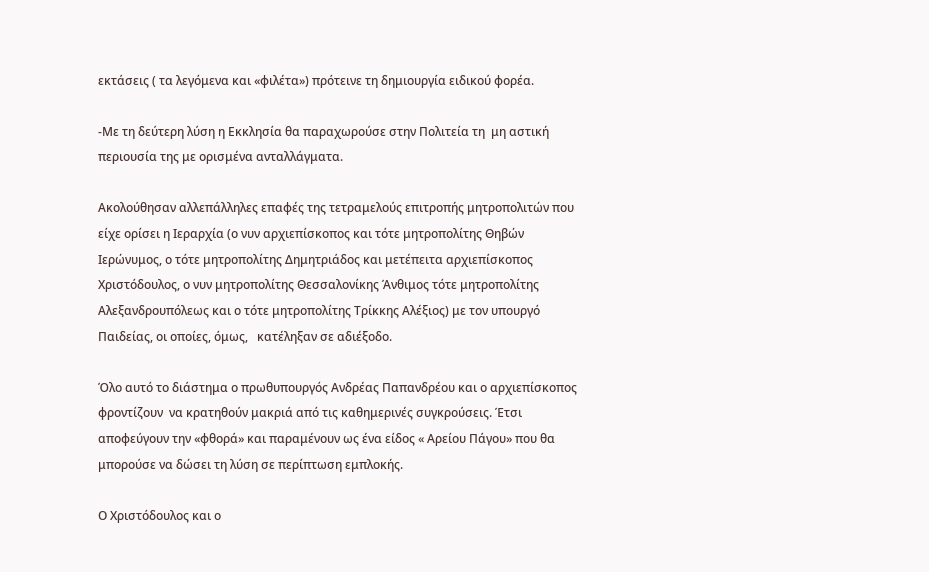εκτάσεις ( τα λεγόμενα και «φιλέτα») πρότεινε τη δημιουργία ειδικού φορέα.

-Με τη δεύτερη λύση η Εκκλησία θα παραχωρούσε στην Πολιτεία τη  μη αστική περιουσία της με ορισμένα ανταλλάγματα.

Ακολούθησαν αλλεπάλληλες επαφές της τετραμελούς επιτροπής μητροπολιτών που είχε ορίσει η Ιεραρχία (ο νυν αρχιεπίσκοπος και τότε μητροπολίτης Θηβών Ιερώνυμος, ο τότε μητρoπολίτης Δημητριάδος και μετέπειτα αρχιεπίσκοπος Χριστόδουλος, ο νυν μητροπολίτης Θεσσαλονίκης Άνθιμος τότε μητροπολίτης Αλεξανδρουπόλεως και ο τότε μητροπολίτης Τρίκκης Αλέξιος) με τον υπουργό Παιδείας, οι οποίες, όμως,   κατέληξαν σε αδιέξοδο.

Όλο αυτό το διάστημα ο πρωθυπουργός Ανδρέας Παπανδρέου και ο αρχιεπίσκοπος φροντίζουν  να κρατηθούν μακριά από τις καθημερινές συγκρούσεις. Έτσι αποφεύγουν την «φθορά» και παραμένουν ως ένα είδος « Αρείου Πάγου» που θα μπορούσε να δώσει τη λύση σε περίπτωση εμπλοκής.

Ο Χριστόδουλος και ο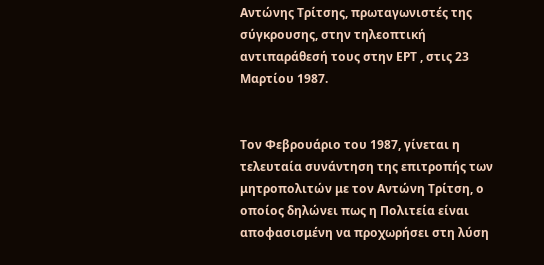Αντώνης Τρίτσης, πρωταγωνιστές της σύγκρουσης, στην τηλεοπτική αντιπαράθεσή τους στην ΕΡΤ , στις 23 Μαρτίου 1987.


Τον Φεβρουάριο του 1987, γίνεται η τελευταία συνάντηση της επιτροπής των μητροπολιτών με τον Αντώνη Τρίτση, ο οποίος δηλώνει πως η Πολιτεία είναι αποφασισμένη να προχωρήσει στη λύση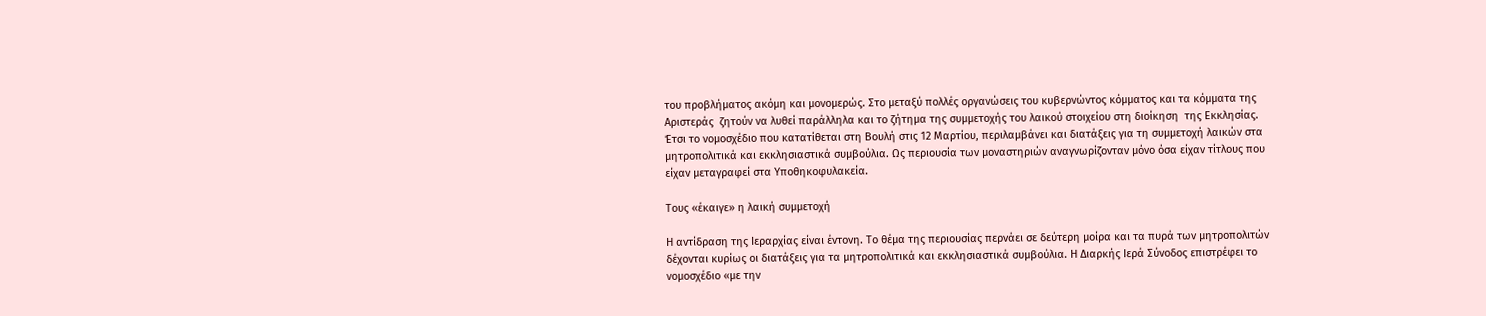του προβλήματος ακόμη και μονομερώς. Στο μεταξύ πολλές οργανώσεις του κυβερνώντος κόμματος και τα κόμματα της Αριστεράς  ζητούν να λυθεί παράλληλα και το ζήτημα της συμμετοχής του λαικού στοιχείου στη διοίκηση  της Εκκλησίας. Έτσι το νομοσχέδιο που κατατίθεται στη Βουλή στις 12 Μαρτίου, περιλαμβάνει και διατάξεις για τη συμμετοχή λαικών στα μητροπολιτικά και εκκλησιαστικά συμβούλια. Ως περιουσία των μοναστηριών αναγνωρίζονταν μόνο όσα είχαν τίτλους που είχαν μεταγραφεί στα Υποθηκοφυλακεία.

Τους «έκαιγε» η λαική συμμετοχή

Η αντίδραση της Ιεραρχίας είναι έντονη. Το θέμα της περιουσίας περνάει σε δεύτερη μοίρα και τα πυρά των μητροπολιτών δέχονται κυρίως οι διατάξεις για τα μητροπολιτικά και εκκλησιαστικά συμβούλια. Η Διαρκής Ιερά Σύνοδος επιστρέφει το νομοσχέδιο «με την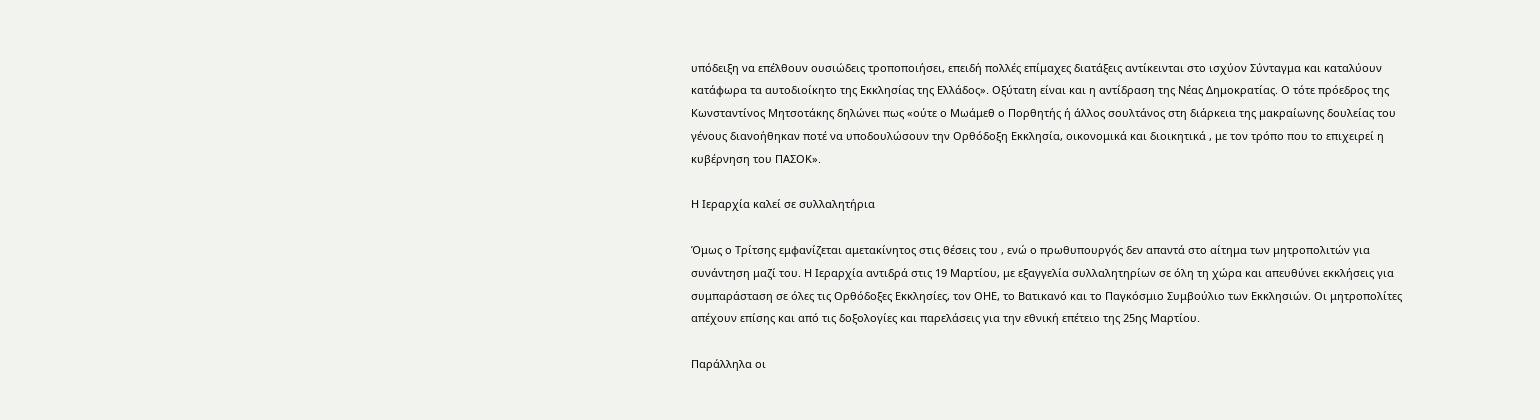υπόδειξη να επέλθουν ουσιώδεις τροποποιήσει, επειδή πολλές επίμαχες διατάξεις αντίκεινται στο ισχύον Σύνταγμα και καταλύουν  κατάφωρα τα αυτοδιοίκητο της Εκκλησίας της Ελλάδος». Οξύτατη είναι και η αντίδραση της Νέας Δημοκρατίας. Ο τότε πρόεδρος της Κωνσταντίνος Μητσοτάκης δηλώνει πως «ούτε ο Μωάμεθ ο Πορθητής ή άλλος σουλτάνος στη διάρκεια της μακραίωνης δουλείας του γένους διανοήθηκαν ποτέ να υποδουλώσουν την Ορθόδοξη Εκκλησία, οικονομικά και διοικητικά , με τον τρόπο που το επιχειρεί η κυβέρνηση του ΠΑΣΟΚ».

Η Ιεραρχία καλεί σε συλλαλητήρια

Όμως ο Τρίτσης εμφανίζεται αμετακίνητος στις θέσεις του , ενώ ο πρωθυπουργός δεν απαντά στο αίτημα των μητροπολιτών για συνάντηση μαζί του. Η Ιεραρχία αντιδρά στις 19 Μαρτίου, με εξαγγελία συλλαλητηρίων σε όλη τη χώρα και απευθύνει εκκλήσεις για συμπαράσταση σε όλες τις Ορθόδοξες Εκκλησίες, τον ΟΗΕ, το Βατικανό και το Παγκόσμιο Συμβούλιο των Εκκλησιών. Οι μητροπολίτες απέχουν επίσης και από τις δοξολογίες και παρελάσεις για την εθνική επέτειο της 25ης Μαρτίου.

Παράλληλα οι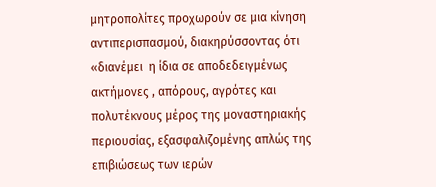μητροπολίτες προχωρούν σε μια κίνηση αντιπερισπασμού, διακηρύσσοντας ότι «διανέμει  η ίδια σε αποδεδειγμένως ακτήμονες , απόρους, αγρότες και πολυτέκνους μέρος της μοναστηριακής περιουσίας, εξασφαλιζομένης απλώς της επιβιώσεως των ιερών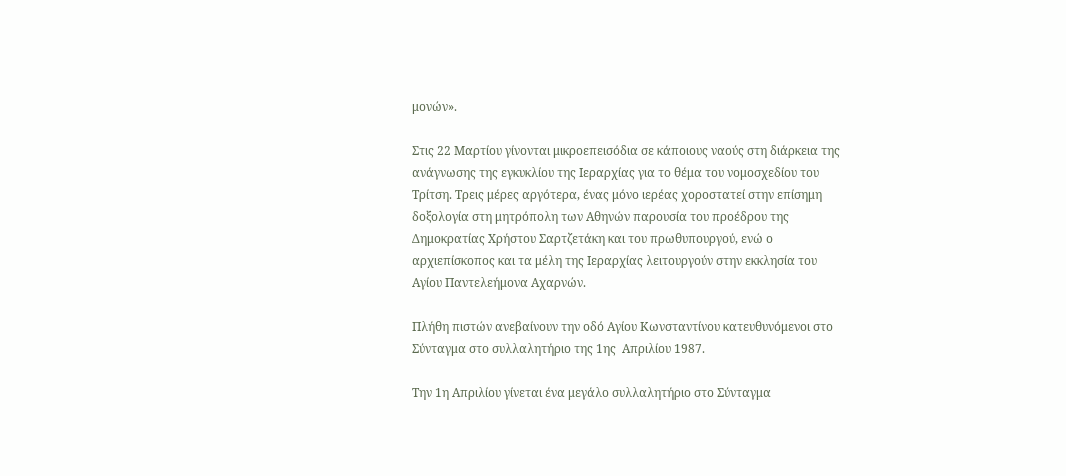μονών».

Στις 22 Μαρτίου γίνονται μικροεπεισόδια σε κάποιους ναούς στη διάρκεια της ανάγνωσης της εγκυκλίου της Ιεραρχίας για το θέμα του νομοσχεδίου του Τρίτση. Τρεις μέρες αργότερα, ένας μόνο ιερέας χοροστατεί στην επίσημη δοξολογία στη μητρόπολη των Αθηνών παρουσία του προέδρου της Δημοκρατίας Χρήστου Σαρτζετάκη και του πρωθυπουργού, ενώ ο αρχιεπίσκοπος και τα μέλη της Ιεραρχίας λειτουργούν στην εκκλησία του Αγίου Παντελεήμονα Αχαρνών.

Πλήθη πιστών ανεβαίνουν την οδό Αγίου Κωνσταντίνου κατευθυνόμενοι στο Σύνταγμα στο συλλαλητήριο της 1ης  Απριλίου 1987.

Την 1η Απριλίου γίνεται ένα μεγάλο συλλαλητήριο στο Σύνταγμα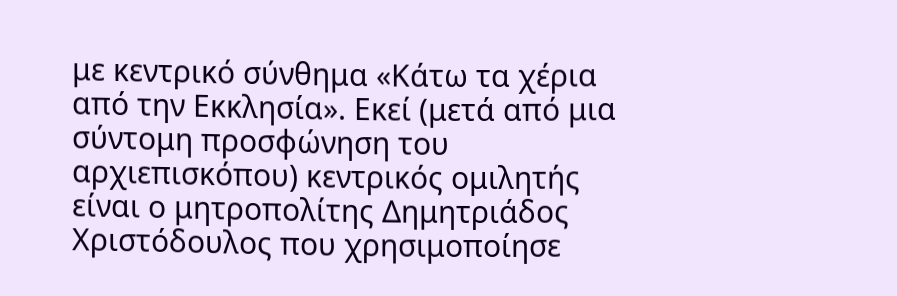με κεντρικό σύνθημα «Κάτω τα χέρια από την Εκκλησία». Εκεί (μετά από μια σύντομη προσφώνηση του αρχιεπισκόπου) κεντρικός ομιλητής είναι ο μητροπολίτης Δημητριάδος Χριστόδουλος που χρησιμοποίησε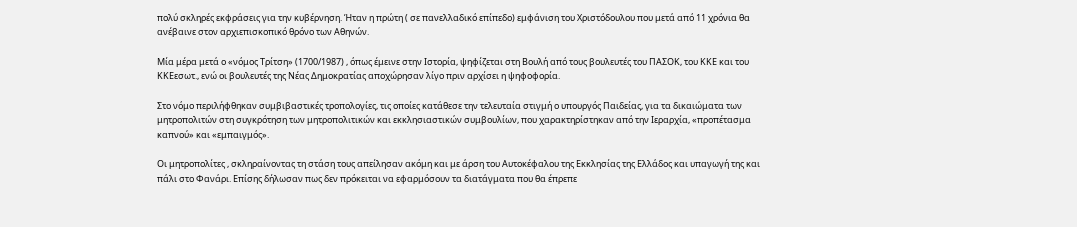πολύ σκληρές εκφράσεις για την κυβέρνηση. Ήταν η πρώτη ( σε πανελλαδικό επίπεδο) εμφάνιση του Χριστόδουλου που μετά από 11 χρόνια θα ανέβαινε στον αρχιεπισκοπικό θρόνο των Αθηνών.

Μία μέρα μετά ο «νόμος Τρίτση» (1700/1987) , όπως έμεινε στην Ιστορία, ψηφίζεται στη Βουλή από τους βουλευτές του ΠΑΣΟΚ, του ΚΚΕ και του ΚΚΕεσωτ., ενώ οι βουλευτές της Νέας Δημοκρατίας αποχώρησαν λίγο πριν αρχίσει η ψηφοφορία.

Στο νόμο περιλήφθηκαν συμβιβαστικές τροπολογίες, τις οποίες κατάθεσε την τελευταία στιγμή ο υπουργός Παιδείας, για τα δικαιώματα των μητροπολιτών στη συγκρότηση των μητροπολιτικών και εκκλησιαστικών συμβουλίων, που χαρακτηρίστηκαν από την Ιεραρχία, «προπέτασμα καπνού» και «εμπαιγμός».

Οι μητροπολίτες , σκληραίνοντας τη στάση τους απείλησαν ακόμη και με άρση του Αυτοκέφαλου της Εκκλησίας της Ελλάδος και υπαγωγή της και πάλι στο Φανάρι. Επίσης δήλωσαν πως δεν πρόκειται να εφαρμόσουν τα διατάγματα που θα έπρεπε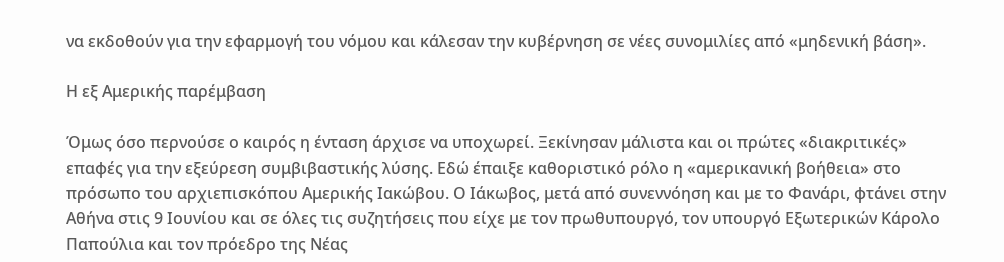να εκδοθούν για την εφαρμογή του νόμου και κάλεσαν την κυβέρνηση σε νέες συνομιλίες από «μηδενική βάση».

Η εξ Αμερικής παρέμβαση

Όμως όσο περνούσε ο καιρός η ένταση άρχισε να υποχωρεί. Ξεκίνησαν μάλιστα και οι πρώτες «διακριτικές» επαφές για την εξεύρεση συμβιβαστικής λύσης. Εδώ έπαιξε καθοριστικό ρόλο η «αμερικανική βοήθεια» στο πρόσωπο του αρχιεπισκόπου Αμερικής Ιακώβου. Ο Ιάκωβος, μετά από συνεννόηση και με το Φανάρι, φτάνει στην Αθήνα στις 9 Ιουνίου και σε όλες τις συζητήσεις που είχε με τον πρωθυπουργό, τον υπουργό Εξωτερικών Κάρολο Παπούλια και τον πρόεδρο της Νέας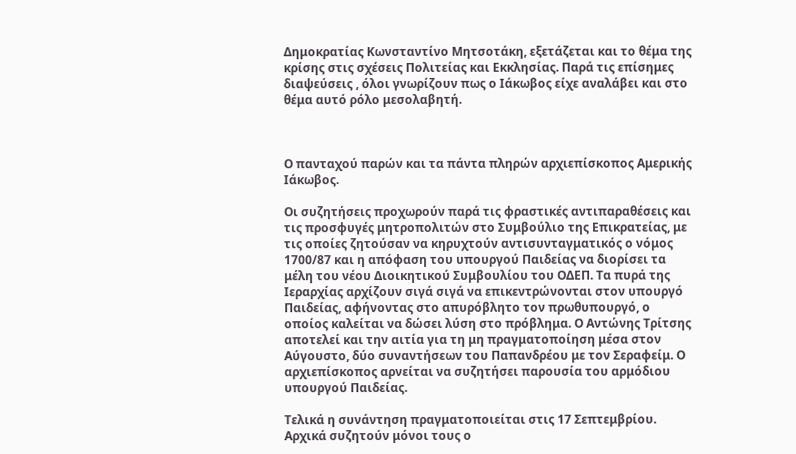Δημοκρατίας Κωνσταντίνο Μητσοτάκη, εξετάζεται και το θέμα της κρίσης στις σχέσεις Πολιτείας και Εκκλησίας. Παρά τις επίσημες διαψεύσεις , όλοι γνωρίζουν πως ο Ιάκωβος είχε αναλάβει και στο θέμα αυτό ρόλο μεσολαβητή.



Ο πανταχού παρών και τα πάντα πληρών αρχιεπίσκοπος Αμερικής Ιάκωβος.

Οι συζητήσεις προχωρούν παρά τις φραστικές αντιπαραθέσεις και τις προσφυγές μητροπολιτών στο Συμβούλιο της Επικρατείας, με τις οποίες ζητούσαν να κηρυχτούν αντισυνταγματικός ο νόμος 1700/87 και η απόφαση του υπουργού Παιδείας να διορίσει τα μέλη του νέου Διοικητικού Συμβουλίου του ΟΔΕΠ. Τα πυρά της Ιεραρχίας αρχίζουν σιγά σιγά να επικεντρώνονται στον υπουργό Παιδείας, αφήνοντας στο απυρόβλητο τον πρωθυπουργό, ο οποίος καλείται να δώσει λύση στο πρόβλημα. Ο Αντώνης Τρίτσης αποτελεί και την αιτία για τη μη πραγματοποίηση μέσα στον Αύγουστο, δύο συναντήσεων του Παπανδρέου με τον Σεραφείμ. Ο αρχιεπίσκοπος αρνείται να συζητήσει παρουσία του αρμόδιου υπουργού Παιδείας.

Τελικά η συνάντηση πραγματοποιείται στις 17 Σεπτεμβρίου. Αρχικά συζητούν μόνοι τους ο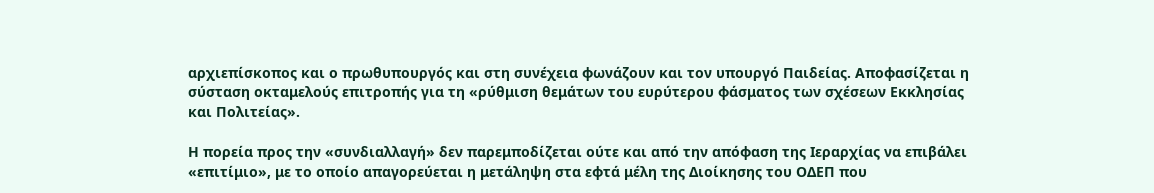αρχιεπίσκοπος και ο πρωθυπουργός και στη συνέχεια φωνάζουν και τον υπουργό Παιδείας. Αποφασίζεται η σύσταση οκταμελούς επιτροπής για τη «ρύθμιση θεμάτων του ευρύτερου φάσματος των σχέσεων Εκκλησίας και Πολιτείας».

Η πορεία προς την «συνδιαλλαγή» δεν παρεμποδίζεται ούτε και από την απόφαση της Ιεραρχίας να επιβάλει «επιτίμιο», με το οποίο απαγορεύεται η μετάληψη στα εφτά μέλη της Διοίκησης του ΟΔΕΠ που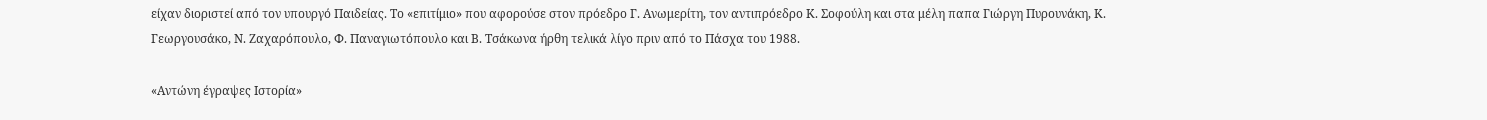είχαν διοριστεί από τον υπουργό Παιδείας. Το «επιτίμιο» που αφορούσε στον πρόεδρο Γ. Ανωμερίτη, τον αντιπρόεδρο Κ. Σοφούλη και στα μέλη παπα Γιώργη Πυρουνάκη, Κ. Γεωργουσάκο, Ν. Ζαχαρόπουλο, Φ. Παναγιωτόπουλο και Β. Τσάκωνα ήρθη τελικά λίγο πριν από το Πάσχα του 1988.

«Αντώνη έγραψες Ιστορία»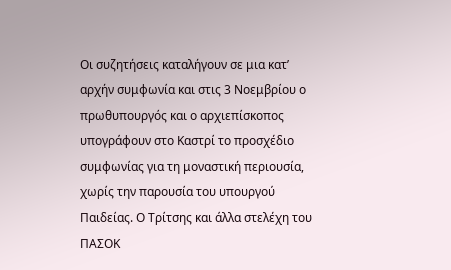Οι συζητήσεις καταλήγουν σε μια κατ’ αρχήν συμφωνία και στις 3 Νοεμβρίου ο πρωθυπουργός και ο αρχιεπίσκοπος  υπογράφουν στο Καστρί το προσχέδιο συμφωνίας για τη μοναστική περιουσία, χωρίς την παρουσία του υπουργού Παιδείας. Ο Τρίτσης και άλλα στελέχη του ΠΑΣΟΚ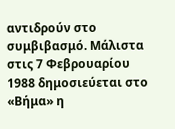αντιδρούν στο συμβιβασμό. Μάλιστα στις 7 Φεβρουαρίου 1988 δημοσιεύεται στο «Βήμα» η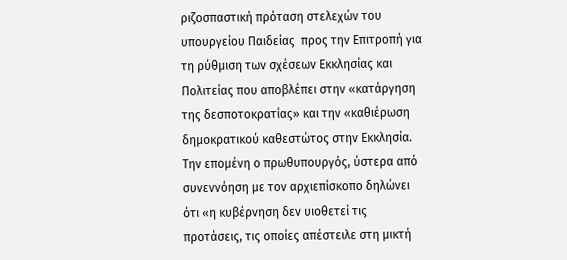ριζοσπαστική πρόταση στελεχών του υπουργείου Παιδείας  προς την Επιτροπή για τη ρύθμιση των σχέσεων Εκκλησίας και Πολιτείας που αποβλέπει στην «κατάργηση της δεσποτοκρατίας» και την «καθιέρωση δημοκρατικού καθεστώτος στην Εκκλησία. Την επομένη ο πρωθυπουργός, ύστερα από συνεννόηση με τον αρχιεπίσκοπο δηλώνει ότι «η κυβέρνηση δεν υιοθετεί τις προτάσεις, τις οποίες απέστειλε στη μικτή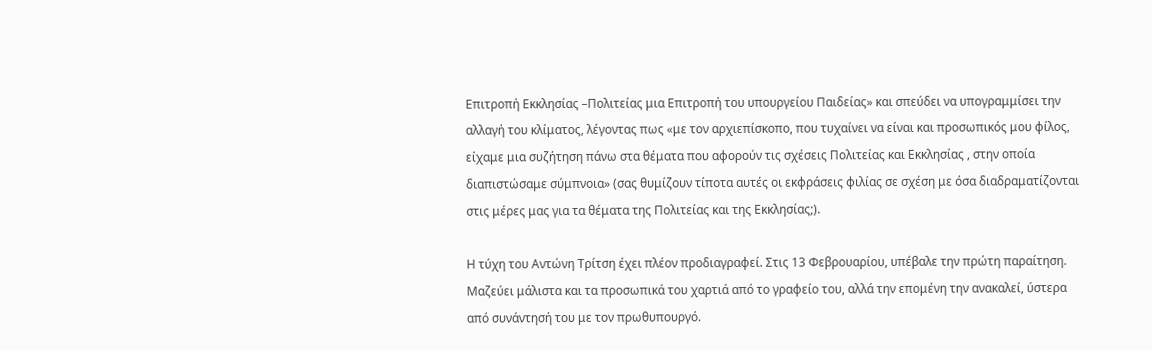Επιτροπή Εκκλησίας –Πολιτείας μια Επιτροπή του υπουργείου Παιδείας» και σπεύδει να υπογραμμίσει την αλλαγή του κλίματος, λέγοντας πως «με τον αρχιεπίσκοπο, που τυχαίνει να είναι και προσωπικός μου φίλος, είχαμε μια συζήτηση πάνω στα θέματα που αφορούν τις σχέσεις Πολιτείας και Εκκλησίας , στην οποία διαπιστώσαμε σύμπνοια» (σας θυμίζουν τίποτα αυτές οι εκφράσεις φιλίας σε σχέση με όσα διαδραματίζονται στις μέρες μας για τα θέματα της Πολιτείας και της Εκκλησίας;).

Η τύχη του Αντώνη Τρίτση έχει πλέον προδιαγραφεί. Στις 13 Φεβρουαρίου, υπέβαλε την πρώτη παραίτηση. Μαζεύει μάλιστα και τα προσωπικά του χαρτιά από το γραφείο του, αλλά την επομένη την ανακαλεί, ύστερα από συνάντησή του με τον πρωθυπουργό.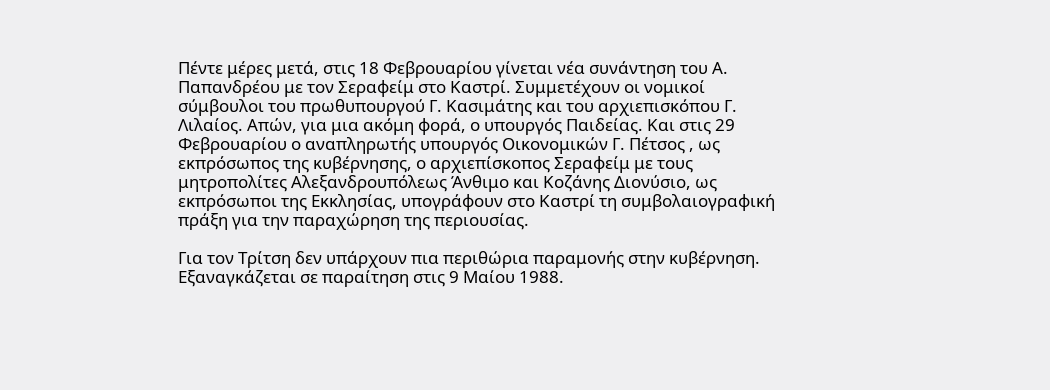Πέντε μέρες μετά, στις 18 Φεβρουαρίου γίνεται νέα συνάντηση του Α. Παπανδρέου με τον Σεραφείμ στο Καστρί. Συμμετέχουν οι νομικοί σύμβουλοι του πρωθυπουργού Γ. Κασιμάτης και του αρχιεπισκόπου Γ. Λιλαίος. Απών, για μια ακόμη φορά, ο υπουργός Παιδείας. Και στις 29 Φεβρουαρίου ο αναπληρωτής υπουργός Οικονομικών Γ. Πέτσος , ως εκπρόσωπος της κυβέρνησης, ο αρχιεπίσκοπος Σεραφείμ με τους μητροπολίτες Αλεξανδρουπόλεως Άνθιμο και Κοζάνης Διονύσιο, ως εκπρόσωποι της Εκκλησίας, υπογράφουν στο Καστρί τη συμβολαιογραφική πράξη για την παραχώρηση της περιουσίας.

Για τον Τρίτση δεν υπάρχουν πια περιθώρια παραμονής στην κυβέρνηση. Εξαναγκάζεται σε παραίτηση στις 9 Μαίου 1988.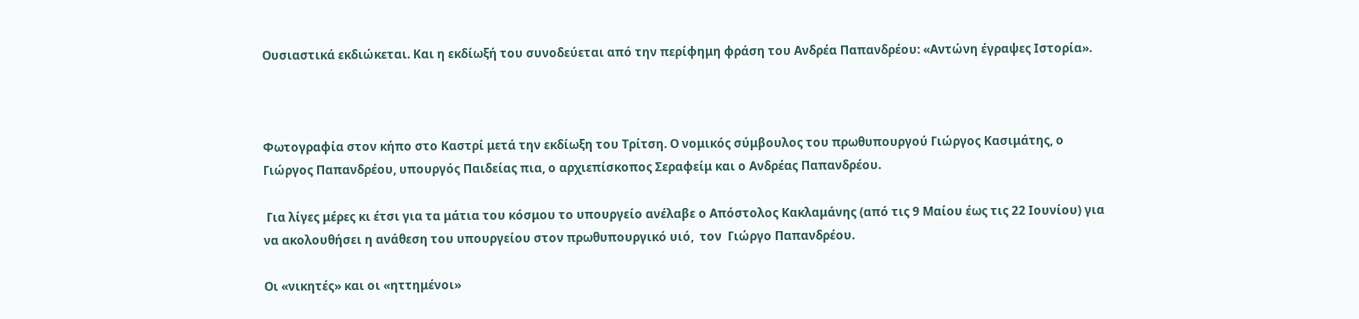Ουσιαστικά εκδιώκεται. Και η εκδίωξή του συνοδεύεται από την περίφημη φράση του Ανδρέα Παπανδρέου: «Αντώνη έγραψες Ιστορία».



Φωτογραφία στον κήπο στο Καστρί μετά την εκδίωξη του Τρίτση. Ο νομικός σύμβουλος του πρωθυπουργού Γιώργος Κασιμάτης, ο Γιώργος Παπανδρέου, υπουργός Παιδείας πια, ο αρχιεπίσκοπος Σεραφείμ και ο Ανδρέας Παπανδρέου.

 Για λίγες μέρες κι έτσι για τα μάτια του κόσμου το υπουργείο ανέλαβε ο Απόστολος Κακλαμάνης (από τις 9 Μαίου έως τις 22 Ιουνίου) για να ακολουθήσει η ανάθεση του υπουργείου στον πρωθυπουργικό υιό,  τον  Γιώργο Παπανδρέου.

Οι «νικητές» και οι «ηττημένοι»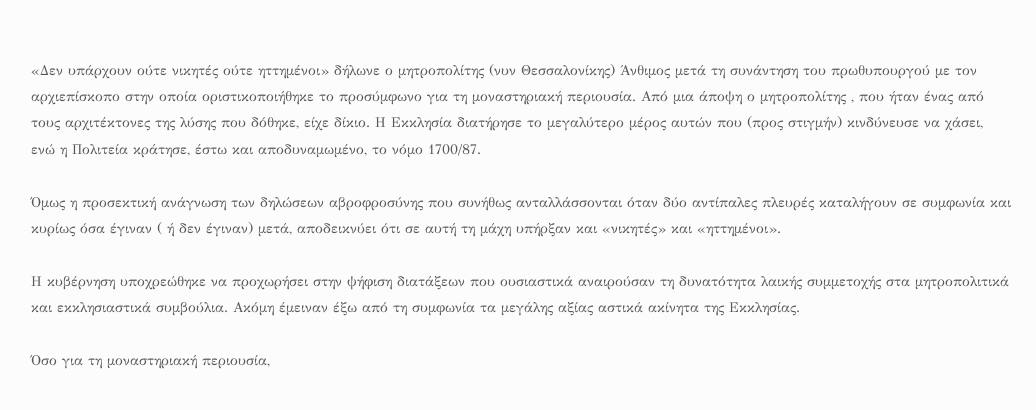«Δεν υπάρχουν ούτε νικητές ούτε ηττημένοι» δήλωνε ο μητροπολίτης (νυν Θεσσαλονίκης) Άνθιμος μετά τη συνάντηση του πρωθυπουργού με τον αρχιεπίσκοπο στην οποία οριστικοποιήθηκε το προσύμφωνο για τη μοναστηριακή περιουσία. Από μια άποψη ο μητροπολίτης , που ήταν ένας από τους αρχιτέκτονες της λύσης που δόθηκε, είχε δίκιο. Η Εκκλησία διατήρησε το μεγαλύτερο μέρος αυτών που (προς στιγμήν) κινδύνευσε να χάσει, ενώ η Πολιτεία κράτησε, έστω και αποδυναμωμένο, το νόμο 1700/87.

Όμως η προσεκτική ανάγνωση των δηλώσεων αβροφροσύνης που συνήθως ανταλλάσσονται όταν δύο αντίπαλες πλευρές καταλήγουν σε συμφωνία και κυρίως όσα έγιναν ( ή δεν έγιναν) μετά, αποδεικνύει ότι σε αυτή τη μάχη υπήρξαν και «νικητές» και «ηττημένοι».

Η κυβέρνηση υποχρεώθηκε να προχωρήσει στην ψήφιση διατάξεων που ουσιαστικά αναιρούσαν τη δυνατότητα λαικής συμμετοχής στα μητροπολιτικά και εκκλησιαστικά συμβούλια. Ακόμη έμειναν έξω από τη συμφωνία τα μεγάλης αξίας αστικά ακίνητα της Εκκλησίας.

Όσο για τη μοναστηριακή περιουσία,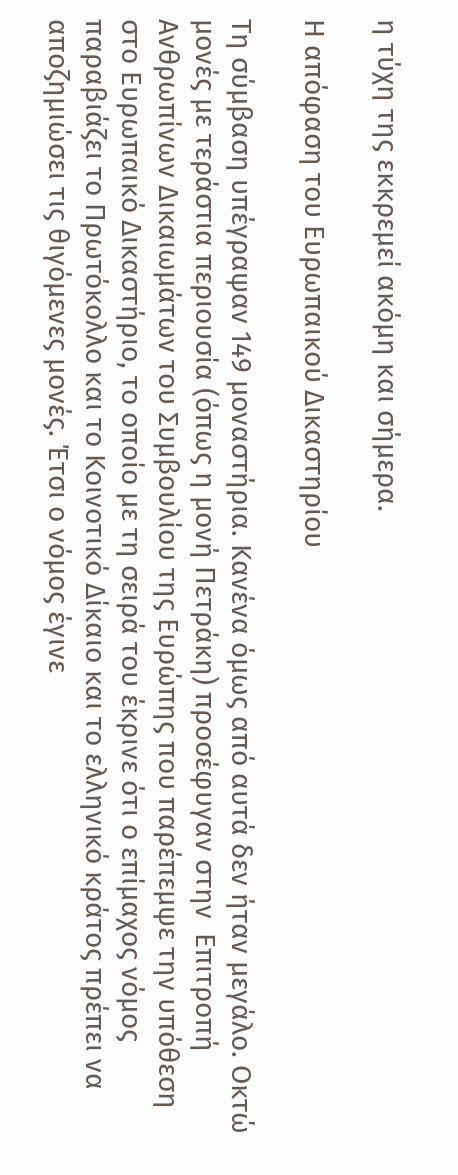η τύχη της εκκρεμεί ακόμη και σήμερα.

Η απόφαση του Ευρωπαικού Δικαστηρίου

Τη σύμβαση υπέγραψαν 149 μοναστήρια. Κανένα όμως από αυτά δεν ήταν μεγάλο. Οκτώ μονές με τεράστια περιουσία (όπως η μονή Πετράκη) προσέφυγαν στην  Επιτροπή Ανθρωπίνων Δικαιωμάτων του Συμβουλίου της Ευρώπης που παρέπεμψε την υπόθεση στο Ευρωπαικό Δικαστήριο, το οποίο με τη σειρά του έκρινε ότι ο επίμαχος νόμος παραβιάζει το Πρωτόκολλο και το Κοινοτικό Δίκαιο και το ελληνικό κράτος πρέπει να αποζημιώσει τις θιγόμενες μονές. Έτσι ο νόμος έγινε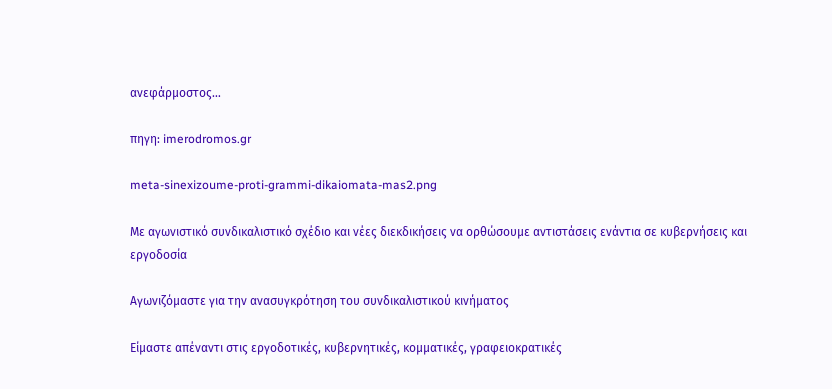ανεφάρμοστος…

πηγη: imerodromos.gr

meta-sinexizoume-proti-grammi-dikaiomata-mas2.png

Με αγωνιστικό συνδικαλιστικό σχέδιο και νέες διεκδικήσεις να ορθώσουμε αντιστάσεις ενάντια σε κυβερνήσεις και εργοδοσία

Αγωνιζόμαστε για την ανασυγκρότηση του συνδικαλιστικού κινήματος

Είμαστε απέναντι στις εργοδοτικές, κυβερνητικές, κομματικές, γραφειοκρατικές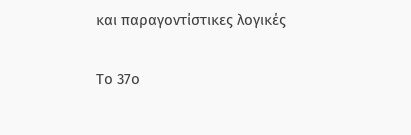και παραγοντίστικες λογικές

Το 37ο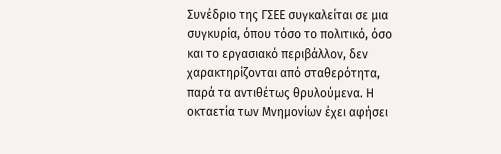Συνέδριο της ΓΣΕΕ συγκαλείται σε μια συγκυρία, όπου τόσο το πολιτικό, όσο και το εργασιακό περιβάλλον, δεν χαρακτηρίζονται από σταθερότητα, παρά τα αντιθέτως θρυλούμενα. Η οκταετία των Μνημονίων έχει αφήσει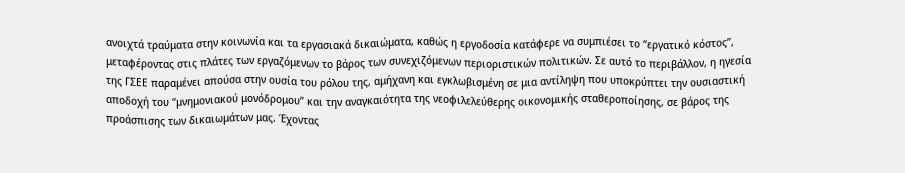ανοιχτά τραύματα στην κοινωνία και τα εργασιακά δικαιώματα, καθώς η εργοδοσία κατάφερε να συμπιέσει το “εργατικό κόστος”, μεταφέροντας στις πλάτες των εργαζόμενων το βάρος των συνεχιζόμενων περιοριστικών πολιτικών. Σε αυτό το περιβάλλον, η ηγεσία της ΓΣΕΕ παραμένει απούσα στην ουσία του ρόλου της, αμήχανη και εγκλωβισμένη σε μια αντίληψη που υποκρύπτει την ουσιαστική αποδοχή του “μνημονιακού μονόδρομου” και την αναγκαιότητα της νεοφιλελεύθερης οικονομικής σταθεροποίησης, σε βάρος της προάσπισης των δικαιωμάτων μας. Έχοντας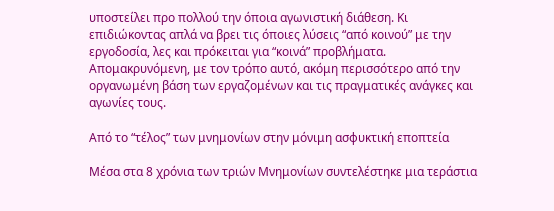υποστείλει προ πολλού την όποια αγωνιστική διάθεση. Κι επιδιώκοντας απλά να βρει τις όποιες λύσεις “από κοινού” με την εργοδοσία, λες και πρόκειται για “κοινά” προβλήματα. Απομακρυνόμενη, με τον τρόπο αυτό, ακόμη περισσότερο από την οργανωμένη βάση των εργαζομένων και τις πραγματικές ανάγκες και αγωνίες τους.

Από το “τέλος” των μνημονίων στην μόνιμη ασφυκτική εποπτεία

Μέσα στα 8 χρόνια των τριών Μνημονίων συντελέστηκε μια τεράστια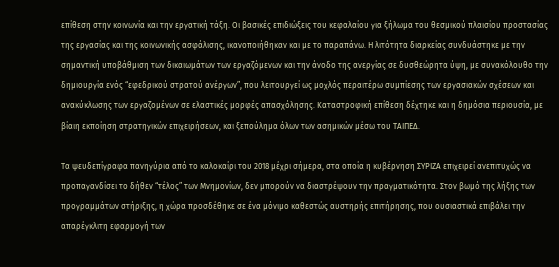επίθεση στην κοινωνία και την εργατική τάξη. Οι βασικές επιδιώξεις του κεφαλαίου για ξήλωμα του θεσμικού πλαισίου προστασίας της εργασίας και της κοινωνικής ασφάλισης, ικανοποιήθηκαν και με το παραπάνω. Η λιτότητα διαρκείας συνδυάστηκε με την σημαντική υποβάθμιση των δικαιωμάτων των εργαζόμενων και την άνοδο της ανεργίας σε δυσθεώρητα ύψη, με συνακόλουθο την δημιουργία ενός “εφεδρικού στρατού ανέργων”, που λειτουργεί ως μοχλός περαιτέρω συμπίεσης των εργασιακών σχέσεων και ανακύκλωσης των εργαζομένων σε ελαστικές μορφές απασχόλησης. Καταστροφική επίθεση δέχτηκε και η δημόσια περιουσία, με βίαιη εκποίηση στρατηγικών επιχειρήσεων, και ξεπούλημα όλων των ασημικών μέσω του ΤΑΙΠΕΔ.

Τα ψευδεπίγραφα πανηγύρια από το καλοκαίρι του 2018 μέχρι σήμερα, στα οποία η κυβέρνηση ΣΥΡΙΖΑ επιχειρεί ανεπιτυχώς να προπαγανδίσει το δήθεν “τέλος” των Μνημονίων, δεν μπορούν να διαστρέψουν την πραγματικότητα. Στον βωμό της λήξης των προγραμμάτων στήριξης, η χώρα προσδέθηκε σε ένα μόνιμο καθεστώς αυστηρής επιτήρησης, που ουσιαστικά επιβάλει την απαρέγκλιτη εφαρμογή των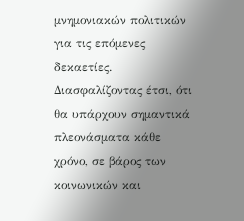μνημονιακών πολιτικών για τις επόμενες δεκαετίες. Διασφαλίζοντας έτσι, ότι θα υπάρχουν σημαντικά πλεονάσματα κάθε χρόνο, σε βάρος των κοινωνικών και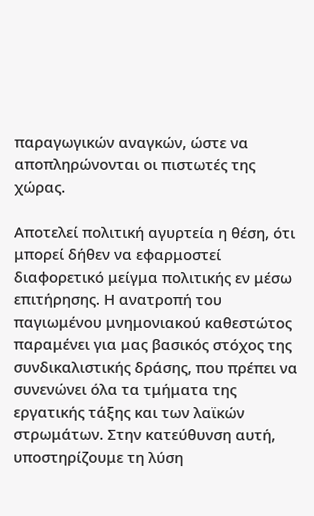παραγωγικών αναγκών, ώστε να αποπληρώνονται οι πιστωτές της χώρας.

Αποτελεί πολιτική αγυρτεία η θέση, ότι μπορεί δήθεν να εφαρμοστεί διαφορετικό μείγμα πολιτικής εν μέσω επιτήρησης. Η ανατροπή του παγιωμένου μνημονιακού καθεστώτος παραμένει για μας βασικός στόχος της συνδικαλιστικής δράσης, που πρέπει να συνενώνει όλα τα τμήματα της εργατικής τάξης και των λαϊκών στρωμάτων. Στην κατεύθυνση αυτή, υποστηρίζουμε τη λύση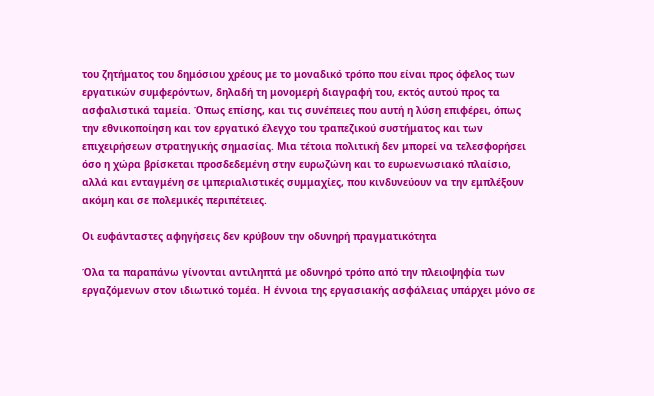του ζητήματος του δημόσιου χρέους με το μοναδικό τρόπο που είναι προς όφελος των εργατικών συμφερόντων, δηλαδή τη μονομερή διαγραφή του, εκτός αυτού προς τα ασφαλιστικά ταμεία. Όπως επίσης, και τις συνέπειες που αυτή η λύση επιφέρει, όπως την εθνικοποίηση και τον εργατικό έλεγχο του τραπεζικού συστήματος και των επιχειρήσεων στρατηγικής σημασίας. Μια τέτοια πολιτική δεν μπορεί να τελεσφορήσει όσο η χώρα βρίσκεται προσδεδεμένη στην ευρωζώνη και το ευρωενωσιακό πλαίσιο, αλλά και ενταγμένη σε ιμπεριαλιστικές συμμαχίες, που κινδυνεύουν να την εμπλέξουν ακόμη και σε πολεμικές περιπέτειες.

Οι ευφάνταστες αφηγήσεις δεν κρύβουν την οδυνηρή πραγματικότητα

Όλα τα παραπάνω γίνονται αντιληπτά με οδυνηρό τρόπο από την πλειοψηφία των εργαζόμενων στον ιδιωτικό τομέα. Η έννοια της εργασιακής ασφάλειας υπάρχει μόνο σε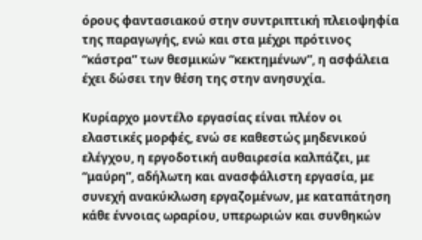όρους φαντασιακού στην συντριπτική πλειοψηφία της παραγωγής, ενώ και στα μέχρι πρότινος “κάστρα” των θεσμικών “κεκτημένων”, η ασφάλεια έχει δώσει την θέση της στην ανησυχία.

Κυρίαρχο μοντέλο εργασίας είναι πλέον οι ελαστικές μορφές, ενώ σε καθεστώς μηδενικού ελέγχου, η εργοδοτική αυθαιρεσία καλπάζει, με “μαύρη”, αδήλωτη και ανασφάλιστη εργασία, με συνεχή ανακύκλωση εργαζομένων, με καταπάτηση κάθε έννοιας ωραρίου, υπερωριών και συνθηκών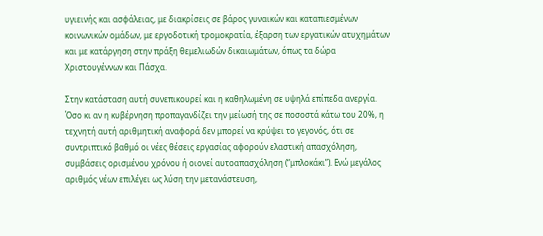υγιεινής και ασφάλειας, με διακρίσεις σε βάρος γυναικών και καταπιεσμένων κοινωνικών ομάδων, με εργοδοτική τρομοκρατία, έξαρση των εργατικών ατυχημάτων και με κατάργηση στην πράξη θεμελιωδών δικαιωμάτων, όπως τα δώρα Χριστουγέννων και Πάσχα.

Στην κατάσταση αυτή συνεπικουρεί και η καθηλωμένη σε υψηλά επίπεδα ανεργία. Όσο κι αν η κυβέρνηση προπαγανδίζει την μείωσή της σε ποσοστά κάτω του 20%, η τεχνητή αυτή αριθμητική αναφορά δεν μπορεί να κρύψει το γεγονός, ότι σε συντριπτικό βαθμό οι νέες θέσεις εργασίας αφορούν ελαστική απασχόληση, συμβάσεις ορισμένου χρόνου ή οιονεί αυτοαπασχόληση (“μπλοκάκι”). Ενώ μεγάλος αριθμός νέων επιλέγει ως λύση την μετανάστευση,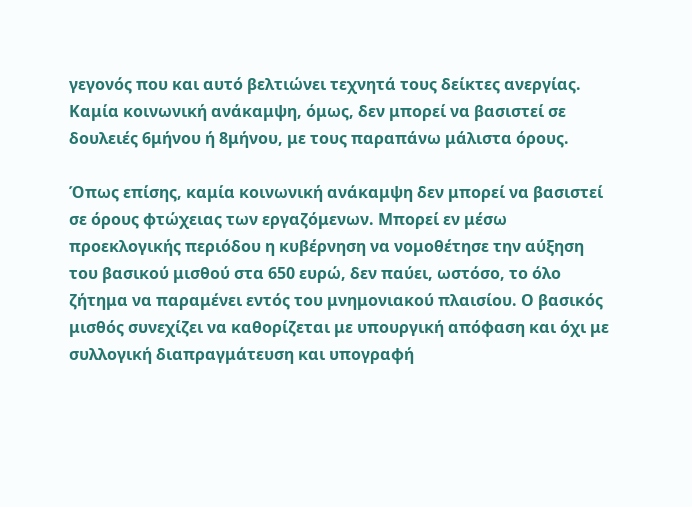γεγονός που και αυτό βελτιώνει τεχνητά τους δείκτες ανεργίας. Καμία κοινωνική ανάκαμψη, όμως, δεν μπορεί να βασιστεί σε δουλειές 6μήνου ή 8μήνου, με τους παραπάνω μάλιστα όρους.

Όπως επίσης, καμία κοινωνική ανάκαμψη δεν μπορεί να βασιστεί σε όρους φτώχειας των εργαζόμενων. Μπορεί εν μέσω προεκλογικής περιόδου η κυβέρνηση να νομοθέτησε την αύξηση του βασικού μισθού στα 650 ευρώ, δεν παύει, ωστόσο, το όλο ζήτημα να παραμένει εντός του μνημονιακού πλαισίου. Ο βασικός μισθός συνεχίζει να καθορίζεται με υπουργική απόφαση και όχι με συλλογική διαπραγμάτευση και υπογραφή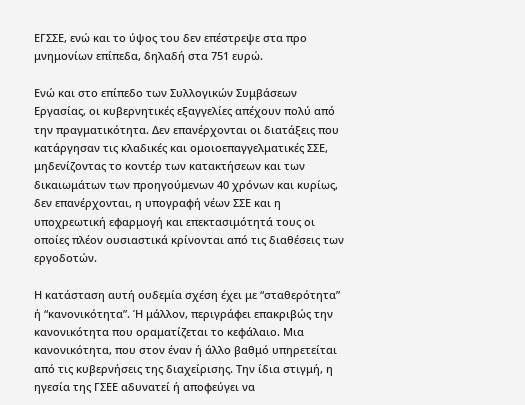ΕΓΣΣΕ, ενώ και το ύψος του δεν επέστρεψε στα προ μνημονίων επίπεδα, δηλαδή στα 751 ευρώ.

Ενώ και στο επίπεδο των Συλλογικών Συμβάσεων Εργασίας, οι κυβερνητικές εξαγγελίες απέχουν πολύ από την πραγματικότητα. Δεν επανέρχονται οι διατάξεις που κατάργησαν τις κλαδικές και ομοιοεπαγγελματικές ΣΣΕ, μηδενίζοντας το κοντέρ των κατακτήσεων και των δικαιωμάτων των προηγούμενων 40 χρόνων και κυρίως, δεν επανέρχονται, η υπογραφή νέων ΣΣΕ και η υποχρεωτική εφαρμογή και επεκτασιμότητά τους οι οποίες πλέον ουσιαστικά κρίνονται από τις διαθέσεις των εργοδοτών.

Η κατάσταση αυτή ουδεμία σχέση έχει με “σταθερότητα” ή “κανονικότητα”. Ή μάλλον, περιγράφει επακριβώς την κανονικότητα που οραματίζεται το κεφάλαιο. Μια κανονικότητα, που στον έναν ή άλλο βαθμό υπηρετείται από τις κυβερνήσεις της διαχείρισης. Την ίδια στιγμή, η ηγεσία της ΓΣΕΕ αδυνατεί ή αποφεύγει να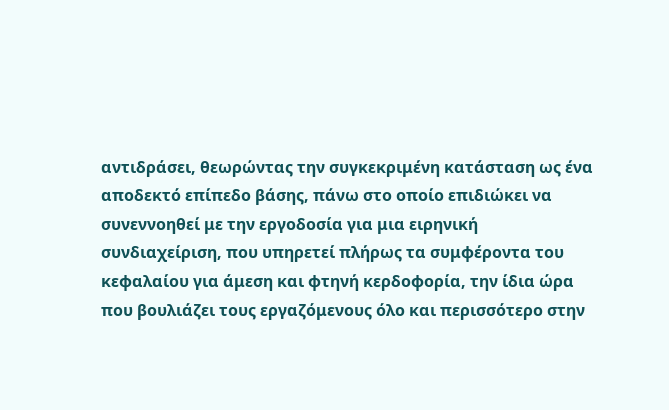αντιδράσει, θεωρώντας την συγκεκριμένη κατάσταση ως ένα αποδεκτό επίπεδο βάσης, πάνω στο οποίο επιδιώκει να συνεννοηθεί με την εργοδοσία για μια ειρηνική συνδιαχείριση, που υπηρετεί πλήρως τα συμφέροντα του κεφαλαίου για άμεση και φτηνή κερδοφορία, την ίδια ώρα που βουλιάζει τους εργαζόμενους όλο και περισσότερο στην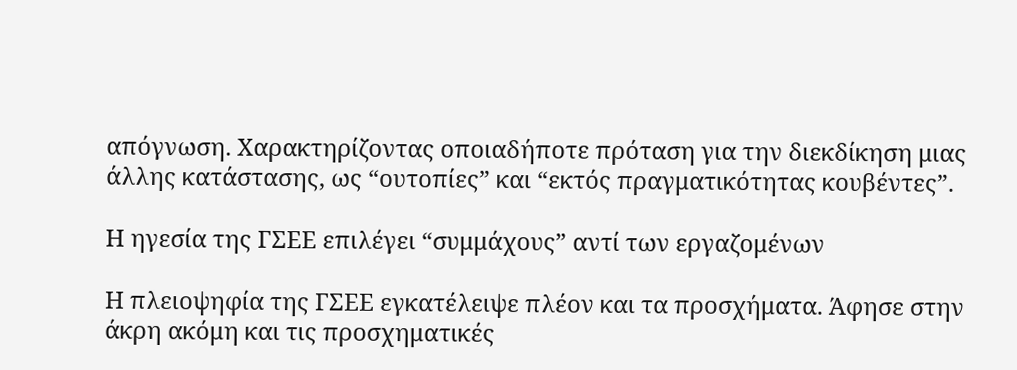απόγνωση. Χαρακτηρίζοντας οποιαδήποτε πρόταση για την διεκδίκηση μιας άλλης κατάστασης, ως “ουτοπίες” και “εκτός πραγματικότητας κουβέντες”.

Η ηγεσία της ΓΣΕΕ επιλέγει “συμμάχους” αντί των εργαζομένων

Η πλειοψηφία της ΓΣΕΕ εγκατέλειψε πλέον και τα προσχήματα. Άφησε στην άκρη ακόμη και τις προσχηματικές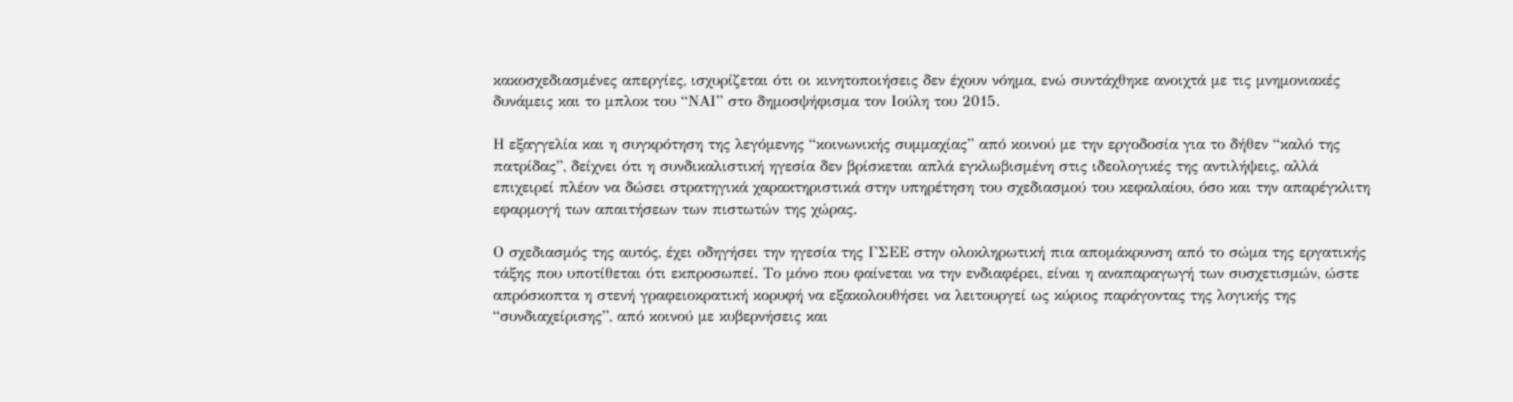κακοσχεδιασμένες απεργίες, ισχυρίζεται ότι οι κινητοποιήσεις δεν έχουν νόημα, ενώ συντάχθηκε ανοιχτά με τις μνημονιακές δυνάμεις και το μπλοκ του “ΝΑΙ” στο δημοσψήφισμα τον Ιούλη του 2015.

Η εξαγγελία και η συγκρότηση της λεγόμενης “κοινωνικής συμμαχίας” από κοινού με την εργοδοσία για το δήθεν “καλό της πατρίδας”, δείχνει ότι η συνδικαλιστική ηγεσία δεν βρίσκεται απλά εγκλωβισμένη στις ιδεολογικές της αντιλήψεις, αλλά επιχειρεί πλέον να δώσει στρατηγικά χαρακτηριστικά στην υπηρέτηση του σχεδιασμού του κεφαλαίου, όσο και την απαρέγκλιτη εφαρμογή των απαιτήσεων των πιστωτών της χώρας.

Ο σχεδιασμός της αυτός, έχει οδηγήσει την ηγεσία της ΓΣΕΕ στην ολοκληρωτική πια απομάκρυνση από το σώμα της εργατικής τάξης που υποτίθεται ότι εκπροσωπεί. Το μόνο που φαίνεται να την ενδιαφέρει, είναι η αναπαραγωγή των συσχετισμών, ώστε απρόσκοπτα η στενή γραφειοκρατική κορυφή να εξακολουθήσει να λειτουργεί ως κύριος παράγοντας της λογικής της “συνδιαχείρισης”, από κοινού με κυβερνήσεις και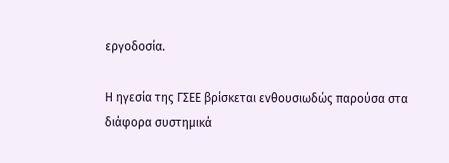εργοδοσία.

Η ηγεσία της ΓΣΕΕ βρίσκεται ενθουσιωδώς παρούσα στα διάφορα συστημικά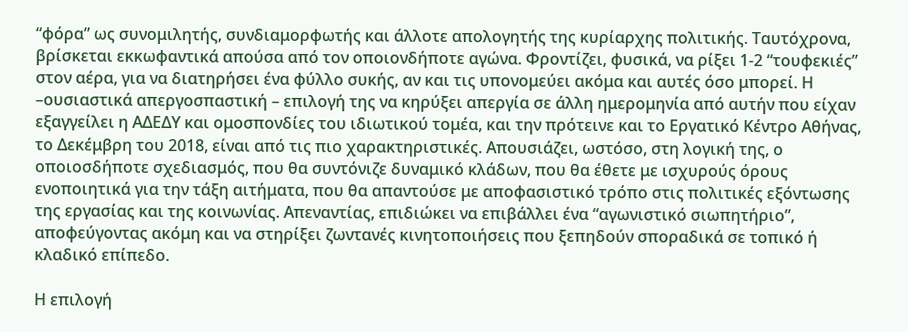“φόρα” ως συνομιλητής, συνδιαμορφωτής και άλλοτε απολογητής της κυρίαρχης πολιτικής. Ταυτόχρονα, βρίσκεται εκκωφαντικά απούσα από τον οποιονδήποτε αγώνα. Φροντίζει, φυσικά, να ρίξει 1-2 “τουφεκιές” στον αέρα, για να διατηρήσει ένα φύλλο συκής, αν και τις υπονομεύει ακόμα και αυτές όσο μπορεί. Η –ουσιαστικά απεργοσπαστική – επιλογή της να κηρύξει απεργία σε άλλη ημερομηνία από αυτήν που είχαν εξαγγείλει η ΑΔΕΔΥ και ομοσπονδίες του ιδιωτικού τομέα, και την πρότεινε και το Εργατικό Κέντρο Αθήνας, το Δεκέμβρη του 2018, είναι από τις πιο χαρακτηριστικές. Απουσιάζει, ωστόσο, στη λογική της, ο οποιοσδήποτε σχεδιασμός, που θα συντόνιζε δυναμικό κλάδων, που θα έθετε με ισχυρούς όρους ενοποιητικά για την τάξη αιτήματα, που θα απαντούσε με αποφασιστικό τρόπο στις πολιτικές εξόντωσης της εργασίας και της κοινωνίας. Απεναντίας, επιδιώκει να επιβάλλει ένα “αγωνιστικό σιωπητήριο”, αποφεύγοντας ακόμη και να στηρίξει ζωντανές κινητοποιήσεις που ξεπηδούν σποραδικά σε τοπικό ή κλαδικό επίπεδο.

Η επιλογή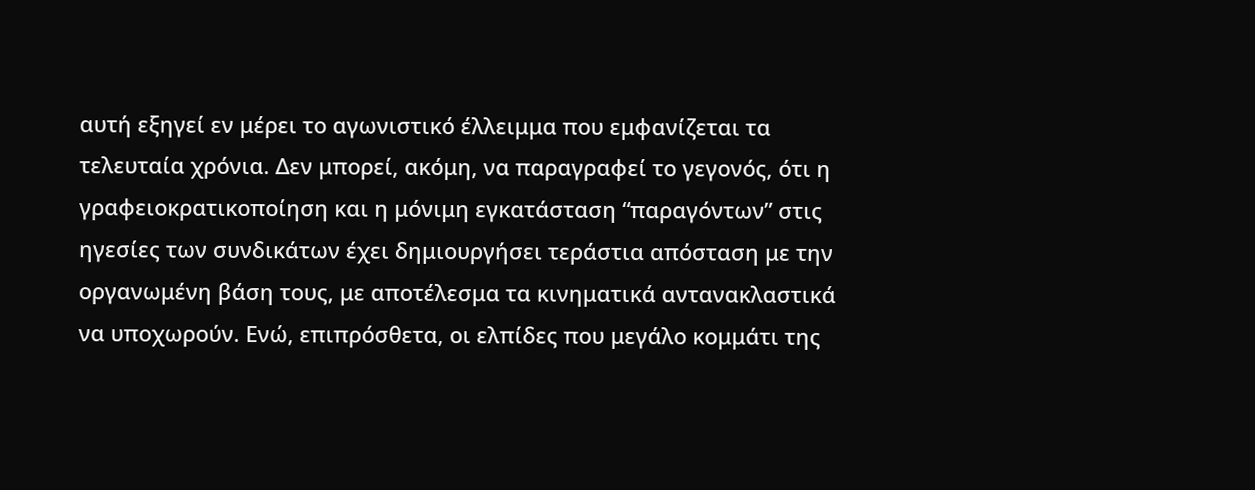αυτή εξηγεί εν μέρει το αγωνιστικό έλλειμμα που εμφανίζεται τα τελευταία χρόνια. Δεν μπορεί, ακόμη, να παραγραφεί το γεγονός, ότι η γραφειοκρατικοποίηση και η μόνιμη εγκατάσταση “παραγόντων” στις ηγεσίες των συνδικάτων έχει δημιουργήσει τεράστια απόσταση με την οργανωμένη βάση τους, με αποτέλεσμα τα κινηματικά αντανακλαστικά να υποχωρούν. Ενώ, επιπρόσθετα, οι ελπίδες που μεγάλο κομμάτι της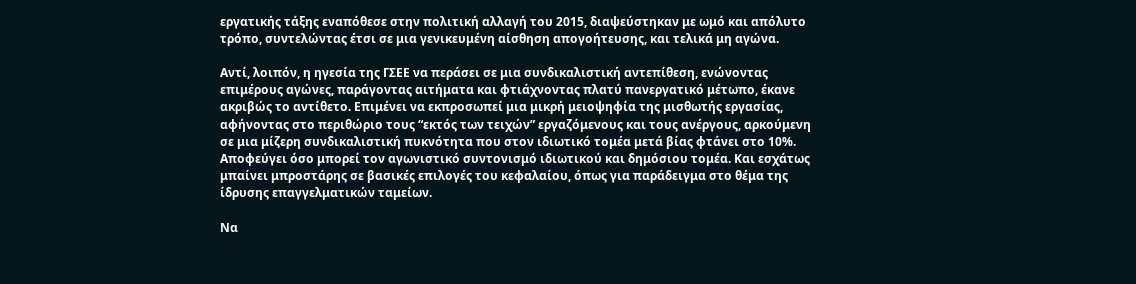εργατικής τάξης εναπόθεσε στην πολιτική αλλαγή του 2015, διαψεύστηκαν με ωμό και απόλυτο τρόπο, συντελώντας έτσι σε μια γενικευμένη αίσθηση απογοήτευσης, και τελικά μη αγώνα.

Αντί, λοιπόν, η ηγεσία της ΓΣΕΕ να περάσει σε μια συνδικαλιστική αντεπίθεση, ενώνοντας επιμέρους αγώνες, παράγοντας αιτήματα και φτιάχνοντας πλατύ πανεργατικό μέτωπο, έκανε ακριβώς το αντίθετο. Επιμένει να εκπροσωπεί μια μικρή μειοψηφία της μισθωτής εργασίας, αφήνοντας στο περιθώριο τους “εκτός των τειχών” εργαζόμενους και τους ανέργους, αρκούμενη σε μια μίζερη συνδικαλιστική πυκνότητα που στον ιδιωτικό τομέα μετά βίας φτάνει στο 10%. Αποφεύγει όσο μπορεί τον αγωνιστικό συντονισμό ιδιωτικού και δημόσιου τομέα. Και εσχάτως μπαίνει μπροστάρης σε βασικές επιλογές του κεφαλαίου, όπως για παράδειγμα στο θέμα της ίδρυσης επαγγελματικών ταμείων.

Να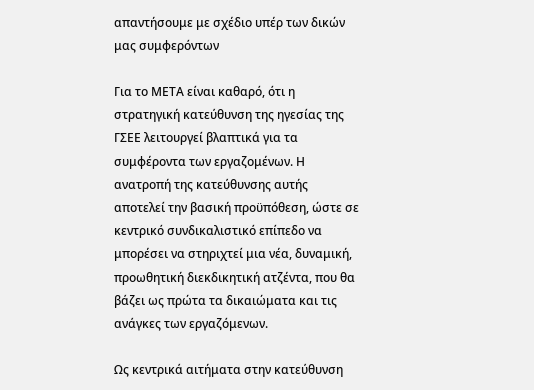απαντήσουμε με σχέδιο υπέρ των δικών μας συμφερόντων

Για το ΜΕΤΑ είναι καθαρό, ότι η στρατηγική κατεύθυνση της ηγεσίας της ΓΣΕΕ λειτουργεί βλαπτικά για τα συμφέροντα των εργαζομένων. Η ανατροπή της κατεύθυνσης αυτής αποτελεί την βασική προϋπόθεση, ώστε σε κεντρικό συνδικαλιστικό επίπεδο να μπορέσει να στηριχτεί μια νέα, δυναμική, προωθητική διεκδικητική ατζέντα, που θα βάζει ως πρώτα τα δικαιώματα και τις ανάγκες των εργαζόμενων.

Ως κεντρικά αιτήματα στην κατεύθυνση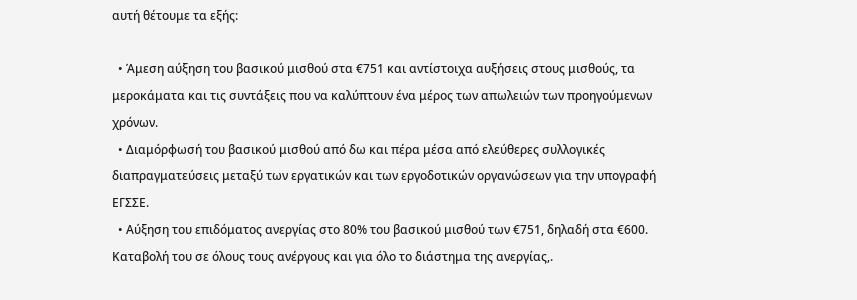αυτή θέτουμε τα εξής:

  • Άμεση αύξηση του βασικού μισθού στα €751 και αντίστοιχα αυξήσεις στους μισθούς, τα μεροκάματα και τις συντάξεις που να καλύπτουν ένα μέρος των απωλειών των προηγούμενων χρόνων.
  • Διαμόρφωσή του βασικού μισθού από δω και πέρα μέσα από ελεύθερες συλλογικές διαπραγματεύσεις μεταξύ των εργατικών και των εργοδοτικών οργανώσεων για την υπογραφή ΕΓΣΣΕ.
  • Αύξηση του επιδόματος ανεργίας στο 80% του βασικού μισθού των €751, δηλαδή στα €600. Καταβολή του σε όλους τους ανέργους και για όλο το διάστημα της ανεργίας,.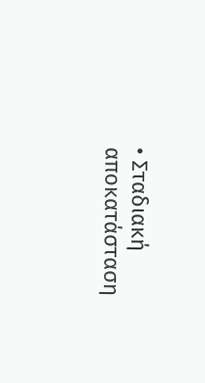• Σταδιακή αποκατάσταση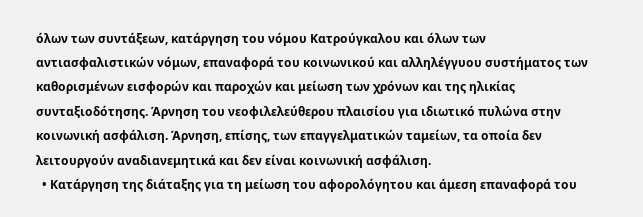όλων των συντάξεων, κατάργηση του νόμου Κατρούγκαλου και όλων των αντιασφαλιστικών νόμων, επαναφορά του κοινωνικού και αλληλέγγυου συστήματος των καθορισμένων εισφορών και παροχών και μείωση των χρόνων και της ηλικίας συνταξιοδότησης. Άρνηση του νεοφιλελεύθερου πλαισίου για ιδιωτικό πυλώνα στην κοινωνική ασφάλιση. Άρνηση, επίσης, των επαγγελματικών ταμείων, τα οποία δεν λειτουργούν αναδιανεμητικά και δεν είναι κοινωνική ασφάλιση.
  • Κατάργηση της διάταξης για τη μείωση του αφορολόγητου και άμεση επαναφορά του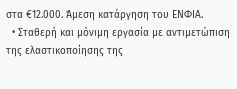στα €12.000. Άμεση κατάργηση του ΕΝΦΙΑ.
  • Σταθερή και μόνιμη εργασία με αντιμετώπιση της ελαστικοποίησης της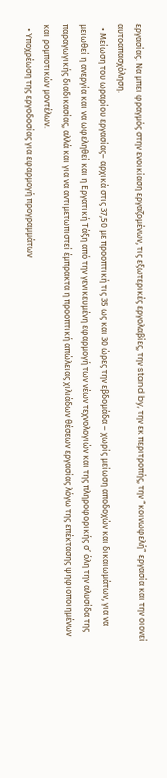εργασίας. Να μπει φραγμός στην ενοικίαση εργαζομένων, τις εξωτερικές εργολαβίες, την stand by, την εκ περιτροπής, την “κοινωφελή” εργασία και την οιονεί αυτοαπασχόληση.
  • Μείωση του ωραρίου εργασίας– αρχικά στις 37,50 με προοπτική τις 35 ως και 30 ώρες την εβδομάδα – χωρίς μείωση αποδοχών και δικαιωμάτων, για να μειωθεί η ανεργία και να ωφεληθεί και η Εργατική Τάξη από την γενικευμένη εφαρμογή των νέων τεχνολογιών και της πληροφορικής σ’ όλη την αλυσίδα της παραγωγικής διαδικασίας, αλλά και για να αντιμετωπιστεί έμπρακτα η προοπτική απώλειας χιλιάδων θέσεων εργασίας λόγω της επέκτασης ψηφιοποιημένων και ρομποτικών μοντέλων.
  • Υποχρέωση της εργοδοσίας για εφαρμογή προγραμμάτων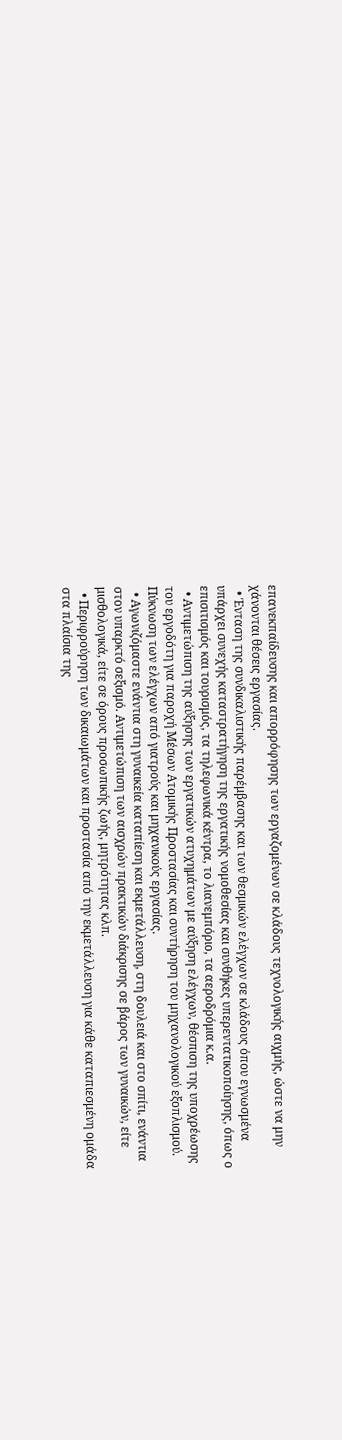επανεκπαίδευσης και απορρόφησης των εργαζομένων σε κλάδους τεχνολογικής αιχμής, ώστε να μην χάνονται θέσεις εργασίας.
  • Ένταση της συνδικαλιστικής παρέμβασης και των θεσμικών ελέγχων σε κλάδους όπου εγνωσμένα υπάρχει συνεχής καταστρατήγηση της εργατικής νομοθεσίας και συνθήκες υπερεντατικοποίησης, όπως ο επισιτισμός και τουρισμός, τα τηλεφωνικά κέντρα, το λιανεμπόριο, τα αεροδρόμια κ.α.
  • Αντιμετώπιση της αύξησης των εργατικών ατυχημάτων με αύξηση ελέγχων, θέσπιση της υποχρέωσης του εργοδότη για παροχή Μέσων Ατομικής Προστασίας και συντήρηση του μηχανολογικού εξοπλισμού. Πύκνωση των ελέγχων από γιατρούς και μηχανικούς εργασίας.
  • Αγωνιζόμαστε ενάντια στη γυναικεία καταπίεση και εκμετάλλευση, στη δουλειά και στο σπίτι, ενάντια στον υπαρκτό σεξισμό. Αντιμετώπιση των αισχρών πρακτικών διάκρισης σε βάρος των γυναικών, είτε μισθολογικά, είτε σε όρους προσωπικής ζωής, μητρότητας κλπ.
  • Περιφρούρηση των δικαιωμάτων και προστασία από την εκμετάλλευση για κάθε καταπιεσμένη ομάδα στα πλαίσια της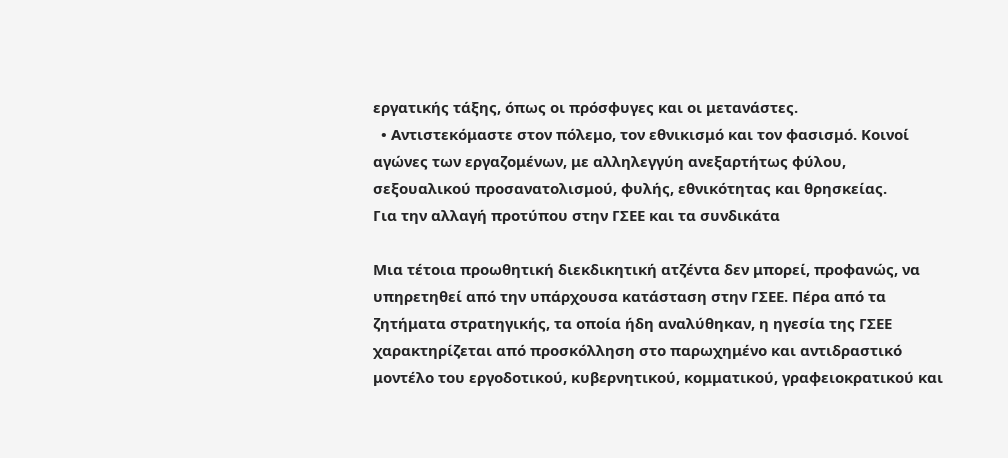εργατικής τάξης, όπως οι πρόσφυγες και οι μετανάστες.
  • Αντιστεκόμαστε στον πόλεμο, τον εθνικισμό και τον φασισμό. Κοινοί αγώνες των εργαζομένων, με αλληλεγγύη ανεξαρτήτως φύλου, σεξουαλικού προσανατολισμού, φυλής, εθνικότητας και θρησκείας.
Για την αλλαγή προτύπου στην ΓΣΕΕ και τα συνδικάτα

Μια τέτοια προωθητική διεκδικητική ατζέντα δεν μπορεί, προφανώς, να υπηρετηθεί από την υπάρχουσα κατάσταση στην ΓΣΕΕ. Πέρα από τα ζητήματα στρατηγικής, τα οποία ήδη αναλύθηκαν, η ηγεσία της ΓΣΕΕ χαρακτηρίζεται από προσκόλληση στο παρωχημένο και αντιδραστικό μοντέλο του εργοδοτικού, κυβερνητικού, κομματικού, γραφειοκρατικού και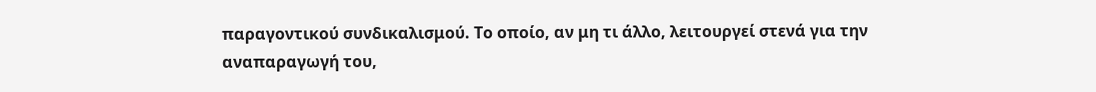παραγοντικού συνδικαλισμού. Το οποίο, αν μη τι άλλο, λειτουργεί στενά για την αναπαραγωγή του,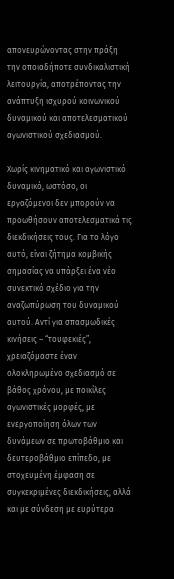απονευρώνοντας στην πράξη την οποιαδήποτε συνδικαλιστική λειτουργία, αποτρέποντας την ανάπτυξη ισχυρού κοινωνικού δυναμικού και αποτελεσματικού αγωνιστικού σχεδιασμού.

Χωρίς κινηματικό και αγωνιστικό δυναμικό, ωστόσο, οι εργαζόμενοι δεν μπορούν να προωθήσουν αποτελεσματικά τις διεκδικήσεις τους. Για το λόγο αυτό, είναι ζήτημα κομβικής σημασίας να υπάρξει ένα νέο συνεκτικό σχέδιο για την αναζωπύρωση του δυναμικού αυτού. Αντί για σπασμωδικές κινήσεις – “τουφεκιές”, χρειαζόμαστε έναν ολοκληρωμένο σχεδιασμό σε βάθος χρόνου, με ποικίλες αγωνιστικές μορφές, με ενεργοποίηση όλων των δυνάμεων σε πρωτοβάθμιο και δευτεροβάθμιο επίπεδο, με στοχευμένη έμφαση σε συγκεκριμένες διεκδικήσεις, αλλά και με σύνδεση με ευρύτερα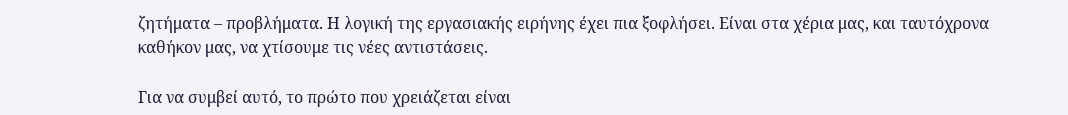ζητήματα – προβλήματα. Η λογική της εργασιακής ειρήνης έχει πια ξοφλήσει. Είναι στα χέρια μας, και ταυτόχρονα καθήκον μας, να χτίσουμε τις νέες αντιστάσεις.

Για να συμβεί αυτό, το πρώτο που χρειάζεται είναι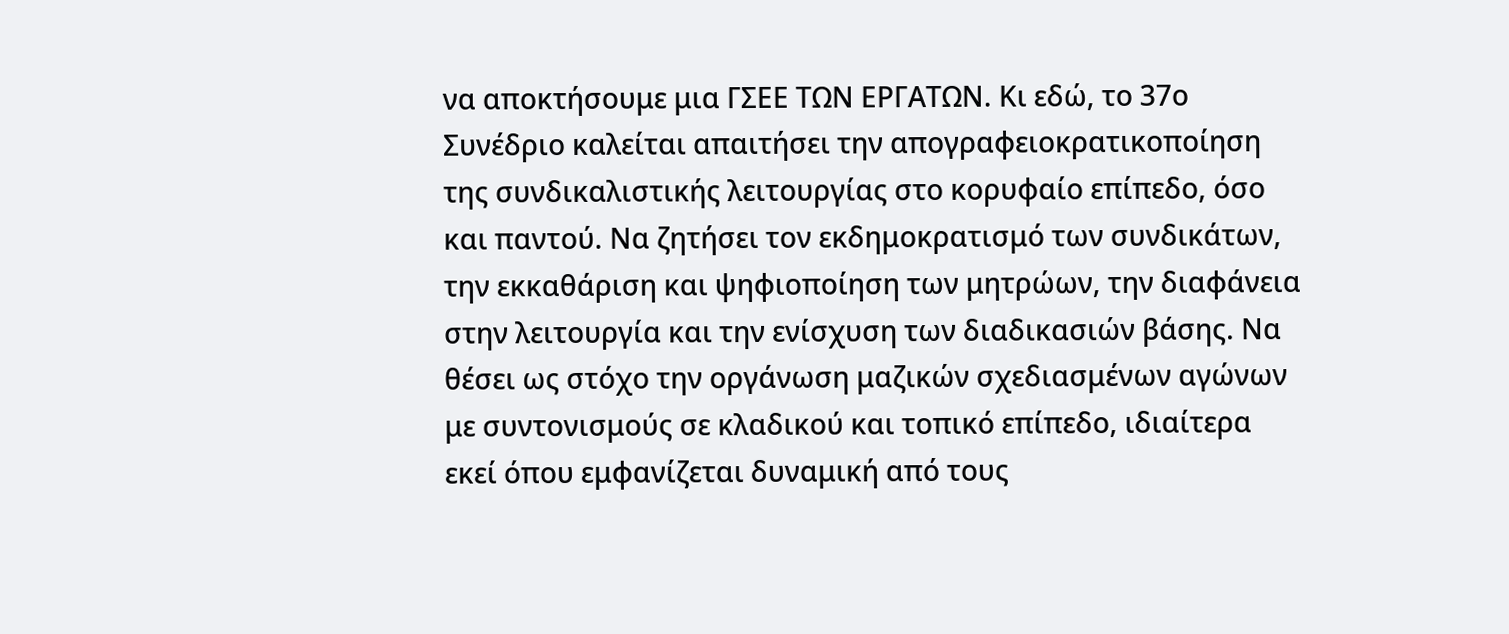να αποκτήσουμε μια ΓΣΕΕ ΤΩΝ ΕΡΓΑΤΩΝ. Κι εδώ, το 37ο Συνέδριο καλείται απαιτήσει την απογραφειοκρατικοποίηση της συνδικαλιστικής λειτουργίας στο κορυφαίο επίπεδο, όσο και παντού. Να ζητήσει τον εκδημοκρατισμό των συνδικάτων, την εκκαθάριση και ψηφιοποίηση των μητρώων, την διαφάνεια στην λειτουργία και την ενίσχυση των διαδικασιών βάσης. Να θέσει ως στόχο την οργάνωση μαζικών σχεδιασμένων αγώνων με συντονισμούς σε κλαδικού και τοπικό επίπεδο, ιδιαίτερα εκεί όπου εμφανίζεται δυναμική από τους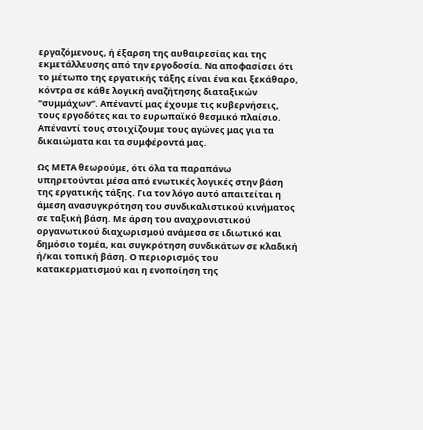εργαζόμενους, ή έξαρση της αυθαιρεσίας και της εκμετάλλευσης από την εργοδοσία. Να αποφασίσει ότι το μέτωπο της εργατικής τάξης είναι ένα και ξεκάθαρο, κόντρα σε κάθε λογική αναζήτησης διαταξικών “συμμάχων”. Απέναντί μας έχουμε τις κυβερνήσεις, τους εργοδότες και το ευρωπαϊκό θεσμικό πλαίσιο. Απέναντί τους στοιχίζουμε τους αγώνες μας για τα δικαιώματα και τα συμφέροντά μας.

Ως ΜΕΤΑ θεωρούμε, ότι όλα τα παραπάνω υπηρετούνται μέσα από ενωτικές λογικές στην βάση της εργατικής τάξης. Για τον λόγο αυτό απαιτείται η άμεση ανασυγκρότηση του συνδικαλιστικού κινήματος σε ταξική βάση. Με άρση του αναχρονιστικού οργανωτικού διαχωρισμού ανάμεσα σε ιδιωτικό και δημόσιο τομέα, και συγκρότηση συνδικάτων σε κλαδική ή/και τοπική βάση. Ο περιορισμός του κατακερματισμού και η ενοποίηση της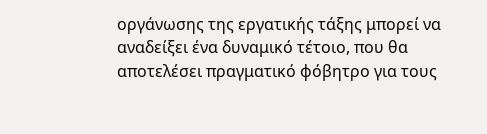οργάνωσης της εργατικής τάξης μπορεί να αναδείξει ένα δυναμικό τέτοιο, που θα αποτελέσει πραγματικό φόβητρο για τους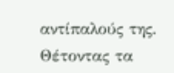αντίπαλούς της. Θέτοντας τα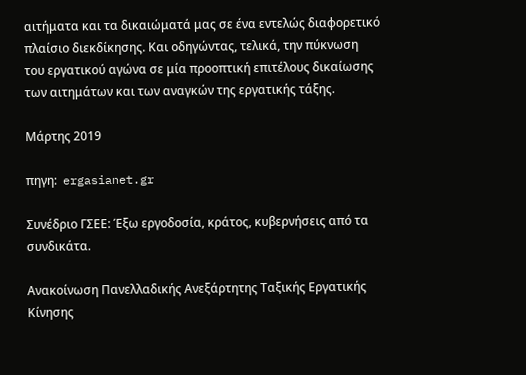αιτήματα και τα δικαιώματά μας σε ένα εντελώς διαφορετικό πλαίσιο διεκδίκησης. Και οδηγώντας, τελικά, την πύκνωση του εργατικού αγώνα σε μία προοπτική επιτέλους δικαίωσης των αιτημάτων και των αναγκών της εργατικής τάξης.

Μάρτης 2019

πηγη:  ergasianet.gr

Συνέδριο ΓΣΕΕ: Έξω εργοδοσία, κράτος, κυβερνήσεις από τα συνδικάτα.

Ανακοίνωση Πανελλαδικής Ανεξάρτητης Ταξικής Εργατικής Κίνησης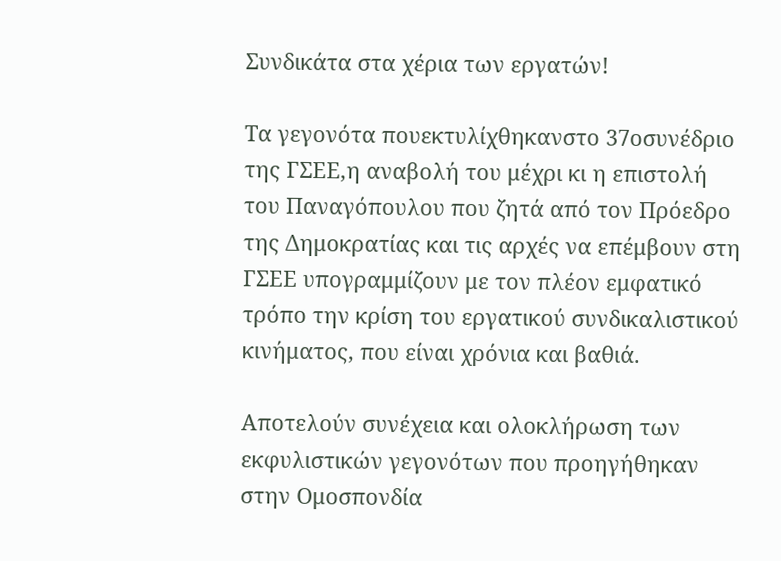Συνδικάτα στα χέρια των εργατών!

Τα γεγονότα πουεκτυλίχθηκανστο 37οσυνέδριο της ΓΣΕΕ,η αναβολή του μέχρι κι η επιστολή του Παναγόπουλου που ζητά από τον Πρόεδρο της Δημοκρατίας και τις αρχές να επέμβουν στη ΓΣΕΕ υπογραμμίζουν με τον πλέον εμφατικό τρόπο την κρίση του εργατικού συνδικαλιστικού κινήματος, που είναι χρόνια και βαθιά.

Αποτελούν συνέχεια και ολοκλήρωση των εκφυλιστικών γεγονότων που προηγήθηκαν στην Ομοσπονδία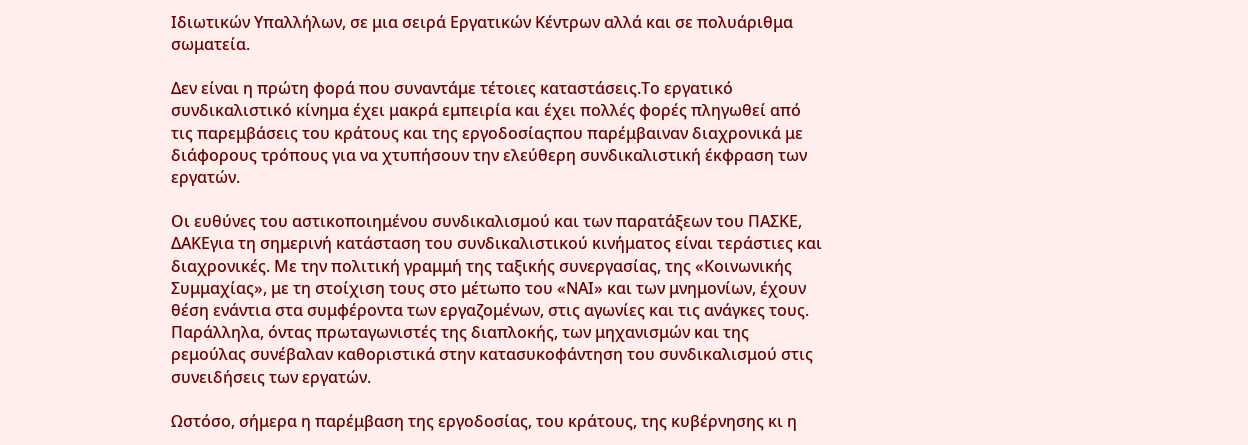Ιδιωτικών Υπαλλήλων, σε μια σειρά Εργατικών Κέντρων αλλά και σε πολυάριθμα σωματεία.

Δεν είναι η πρώτη φορά που συναντάμε τέτοιες καταστάσεις.Το εργατικό συνδικαλιστικό κίνημα έχει μακρά εμπειρία και έχει πολλές φορές πληγωθεί από τις παρεμβάσεις του κράτους και της εργοδοσίαςπου παρέμβαιναν διαχρονικά με διάφορους τρόπους για να χτυπήσουν την ελεύθερη συνδικαλιστική έκφραση των εργατών.

Οι ευθύνες του αστικοποιημένου συνδικαλισμού και των παρατάξεων του ΠΑΣΚΕ, ΔΑΚΕγια τη σημερινή κατάσταση του συνδικαλιστικού κινήματος είναι τεράστιες και διαχρονικές. Με την πολιτική γραμμή της ταξικής συνεργασίας, της «Κοινωνικής Συμμαχίας», με τη στοίχιση τους στο μέτωπο του «ΝΑΙ» και των μνημονίων, έχουν θέση ενάντια στα συμφέροντα των εργαζομένων, στις αγωνίες και τις ανάγκες τους. Παράλληλα, όντας πρωταγωνιστές της διαπλοκής, των μηχανισμών και της ρεμούλας συνέβαλαν καθοριστικά στην κατασυκοφάντηση του συνδικαλισμού στις συνειδήσεις των εργατών.

Ωστόσο, σήμερα η παρέμβαση της εργοδοσίας, του κράτους, της κυβέρνησης κι η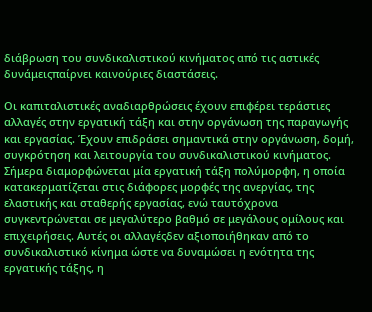διάβρωση του συνδικαλιστικού κινήματος από τις αστικές δυνάμειςπαίρνει καινούριες διαστάσεις.

Οι καπιταλιστικές αναδιαρθρώσεις έχουν επιφέρει τεράστιες αλλαγές στην εργατική τάξη και στην οργάνωση της παραγωγής και εργασίας. Έχουν επιδράσει σημαντικά στην οργάνωση, δομή, συγκρότηση και λειτουργία του συνδικαλιστικού κινήματος. Σήμερα διαμορφώνεται μία εργατική τάξη πολύμορφη, η οποία κατακερματίζεται στις διάφορες μορφές της ανεργίας, της ελαστικής και σταθερής εργασίας, ενώ ταυτόχρονα συγκεντρώνεται σε μεγαλύτερο βαθμό σε μεγάλους ομίλους και επιχειρήσεις. Αυτές οι αλλαγέςδεν αξιοποιήθηκαν από το συνδικαλιστικό κίνημα ώστε να δυναμώσει η ενότητα της εργατικής τάξης, η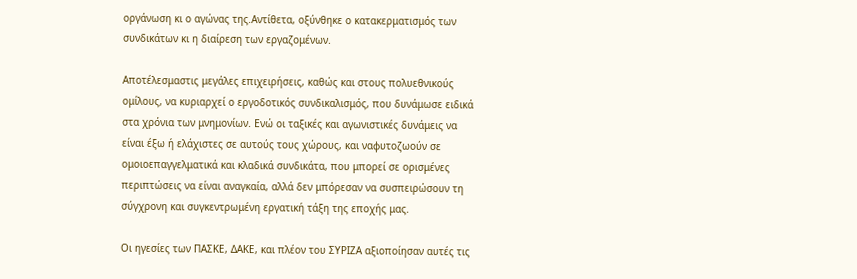οργάνωση κι ο αγώνας της.Αντίθετα, οξύνθηκε ο κατακερματισμός των συνδικάτων κι η διαίρεση των εργαζομένων.

Αποτέλεσμαστις μεγάλες επιχειρήσεις, καθώς και στους πολυεθνικούς ομίλους, να κυριαρχεί ο εργοδοτικός συνδικαλισμός, που δυνάμωσε ειδικά στα χρόνια των μνημονίων. Ενώ οι ταξικές και αγωνιστικές δυνάμεις να είναι έξω ή ελάχιστες σε αυτούς τους χώρους, και ναφυτοζωούν σε ομοιοεπαγγελματικά και κλαδικά συνδικάτα, που μπορεί σε ορισμένες περιπτώσεις να είναι αναγκαία, αλλά δεν μπόρεσαν να συσπειρώσουν τη σύγχρονη και συγκεντρωμένη εργατική τάξη της εποχής μας.

Οι ηγεσίες των ΠΑΣΚΕ, ΔΑΚΕ, και πλέον του ΣΥΡΙΖΑ αξιοποίησαν αυτές τις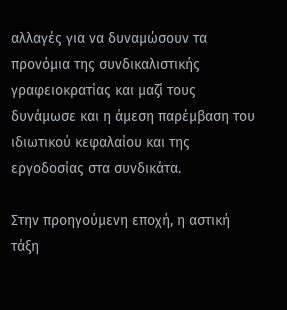αλλαγές για να δυναμώσουν τα προνόμια της συνδικαλιστικής γραφειοκρατίας και μαζί τους δυνάμωσε και η άμεση παρέμβαση του ιδιωτικού κεφαλαίου και της εργοδοσίας στα συνδικάτα.

Στην προηγούμενη εποχή, η αστική τάξη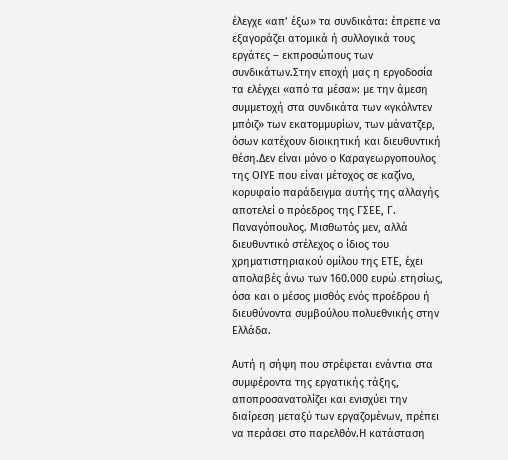έλεγχε «απ’ έξω» τα συνδικάτα: έπρεπε να εξαγοράζει ατομικά ή συλλογικά τους εργάτες – εκπροσώπους των συνδικάτων.Στην εποχή μας η εργοδοσία τα ελέγχει «από τα μέσα»: με την άμεση συμμετοχή στα συνδικάτα των «γκόλντεν μπόιζ» των εκατομμυρίων, των μάνατζερ, όσων κατέχουν διοικητική και διευθυντική θέση.Δεν είναι μόνο ο Καραγεωργοπουλος της ΟΙΥΕ που είναι μέτοχος σε καζίνο, κορυφαίο παράδειγμα αυτής της αλλαγής αποτελεί ο πρόεδρος της ΓΣΕΕ, Γ. Παναγόπουλος. Μισθωτός μεν, αλλά διευθυντικό στέλεχος ο ίδιος του χρηματιστηριακού ομίλου της ΕΤΕ, έχει απολαβές άνω των 160.000 ευρώ ετησίως, όσα και ο μέσος μισθός ενός προέδρου ή διευθύνοντα συμβούλου πολυεθνικής στην Ελλάδα.

Αυτή η σήψη που στρέφεται ενάντια στα συμφέροντα της εργατικής τάξης, αποπροσανατολίζει και ενισχύει την διαίρεση μεταξύ των εργαζομένων, πρέπει να περάσει στο παρελθόν.Η κατάσταση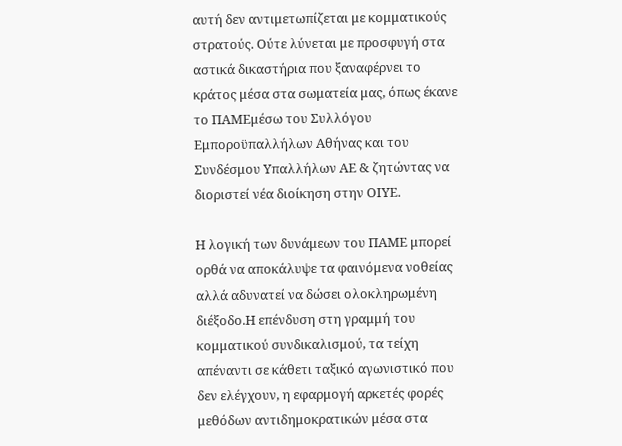αυτή δεν αντιμετωπίζεται με κομματικούς στρατούς. Ούτε λύνεται με προσφυγή στα αστικά δικαστήρια που ξαναφέρνει το κράτος μέσα στα σωματεία μας, όπως έκανε το ΠΑΜΕμέσω του Συλλόγου Εμποροϋπαλλήλων Αθήνας και του Συνδέσμου Υπαλλήλων ΑΕ & ζητώντας να διοριστεί νέα διοίκηση στην ΟΙΥΕ.

Η λογική των δυνάμεων του ΠΑΜΕ μπορεί ορθά να αποκάλυψε τα φαινόμενα νοθείας αλλά αδυνατεί να δώσει ολοκληρωμένη διέξοδο.Η επένδυση στη γραμμή του κομματικού συνδικαλισμού, τα τείχη απέναντι σε κάθετι ταξικό αγωνιστικό που δεν ελέγχουν, η εφαρμογή αρκετές φορές μεθόδων αντιδημοκρατικών μέσα στα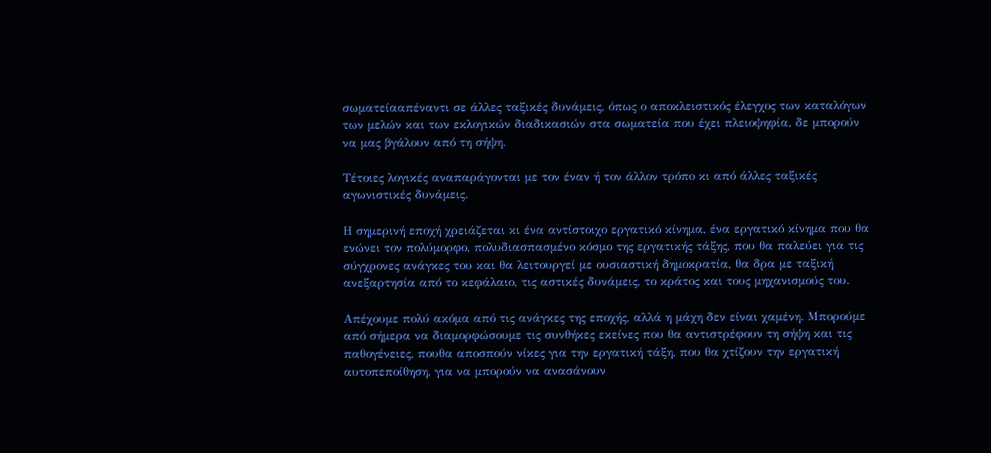σωματείααπέναντι σε άλλες ταξικές δυνάμεις, όπως ο αποκλειστικός έλεγχος των καταλόγων των μελών και των εκλογικών διαδικασιών στα σωματεία που έχει πλειοψηφία, δε μπορούν να μας βγάλουν από τη σήψη.

Τέτοιες λογικές αναπαράγονται με τον έναν ή τον άλλον τρόπο κι από άλλες ταξικές αγωνιστικές δυνάμεις.

Η σημερινή εποχή χρειάζεται κι ένα αντίστοιχο εργατικό κίνημα, ένα εργατικό κίνημα που θα ενώνει τον πολύμορφο, πολυδιασπασμένο κόσμο της εργατικής τάξης, που θα παλεύει για τις σύγχρονες ανάγκες του και θα λειτουργεί με ουσιαστική δημοκρατία, θα δρα με ταξική ανεξαρτησία από το κεφάλαιο, τις αστικές δυνάμεις, το κράτος και τους μηχανισμούς του.

Απέχουμε πολύ ακόμα από τις ανάγκες της εποχής, αλλά η μάχη δεν είναι χαμένη. Μπορούμε από σήμερα να διαμορφώσουμε τις συνθήκες εκείνες που θα αντιστρέφουν τη σήψη και τις παθογένειες, πουθα αποσπούν νίκες για την εργατική τάξη, που θα χτίζουν την εργατική αυτοπεποίθηση, για να μπορούν να ανασάνουν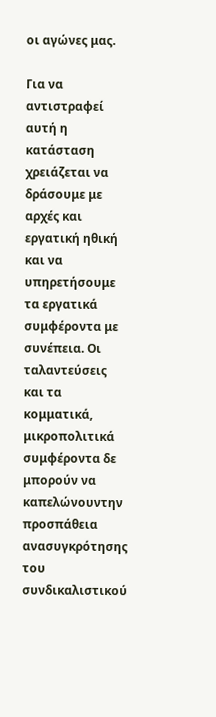οι αγώνες μας.

Για να αντιστραφεί αυτή η κατάσταση χρειάζεται να δράσουμε με αρχές και εργατική ηθική και να υπηρετήσουμε τα εργατικά συμφέροντα με συνέπεια. Οι ταλαντεύσεις και τα κομματικά, μικροπολιτικά συμφέροντα δε μπορούν να καπελώνουντην προσπάθεια ανασυγκρότησης του συνδικαλιστικού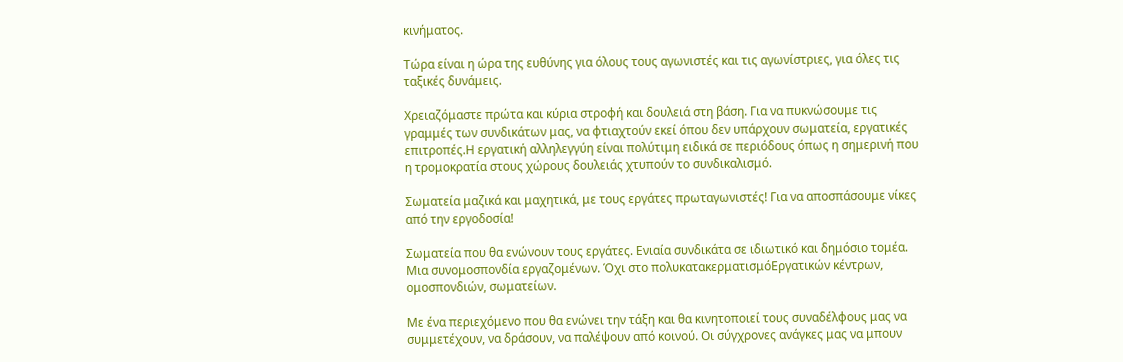κινήματος.

Τώρα είναι η ώρα της ευθύνης για όλους τους αγωνιστές και τις αγωνίστριες, για όλες τις ταξικές δυνάμεις.

Χρειαζόμαστε πρώτα και κύρια στροφή και δουλειά στη βάση. Για να πυκνώσουμε τις γραμμές των συνδικάτων μας, να φτιαχτούν εκεί όπου δεν υπάρχουν σωματεία, εργατικές επιτροπές.Η εργατική αλληλεγγύη είναι πολύτιμη ειδικά σε περιόδους όπως η σημερινή που η τρομοκρατία στους χώρους δουλειάς χτυπούν το συνδικαλισμό.

Σωματεία μαζικά και μαχητικά, με τους εργάτες πρωταγωνιστές! Για να αποσπάσουμε νίκες από την εργοδοσία!

Σωματεία που θα ενώνουν τους εργάτες. Ενιαία συνδικάτα σε ιδιωτικό και δημόσιο τομέα. Μια συνομοσπονδία εργαζομένων. Όχι στο πολυκατακερματισμόΕργατικών κέντρων, ομοσπονδιών, σωματείων.

Με ένα περιεχόμενο που θα ενώνει την τάξη και θα κινητοποιεί τους συναδέλφους μας να συμμετέχουν, να δράσουν, να παλέψουν από κοινού. Οι σύγχρονες ανάγκες μας να μπουν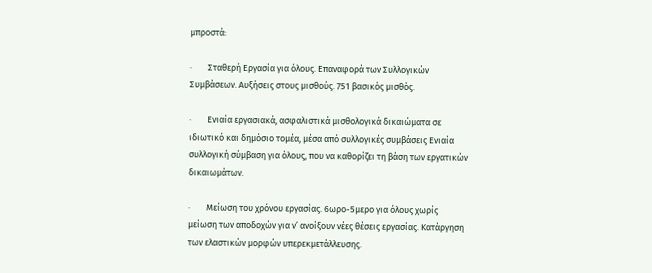μπροστά:

·        Σταθερή Εργασία για όλους. Επαναφορά των Συλλογικών Συμβάσεων. Αυξήσεις στους μισθούς. 751 βασικός μισθός.

·        Ενιαία εργασιακά, ασφαλιστικά μισθολογικά δικαιώματα σε ιδιωτικό και δημόσιο τομέα, μέσα από συλλογικές συμβάσεις Ενιαία συλλογική σύμβαση για όλους, που να καθορίζει τη βάση των εργατικών δικαιωμάτων.

·        Μείωση του χρόνου εργασίας. 6ωρο-5μερο για όλους χωρίς μείωση των αποδοχών για ν’ ανοίξουν νέες θέσεις εργασίας. Κατάργηση των ελαστικών μορφών υπερεκμετάλλευσης.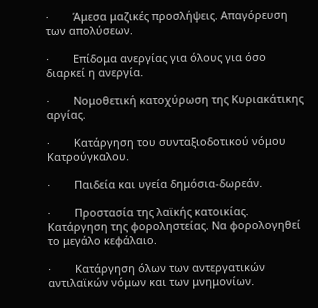·        Άμεσα μαζικές προσλήψεις. Απαγόρευση των απολύσεων.

·        Επίδομα ανεργίας για όλους για όσο διαρκεί η ανεργία.

·        Νομοθετική κατοχύρωση της Κυριακάτικης αργίας.

·        Κατάργηση του συνταξιοδοτικού νόμου Κατρούγκαλου.

·        Παιδεία και υγεία δημόσια-δωρεάν.

·        Προστασία της λαϊκής κατοικίας. Κατάργηση της φοροληστείας. Να φορολογηθεί το μεγάλο κεφάλαιο.

·        Κατάργηση όλων των αντεργατικών αντιλαϊκών νόμων και των μνημονίων.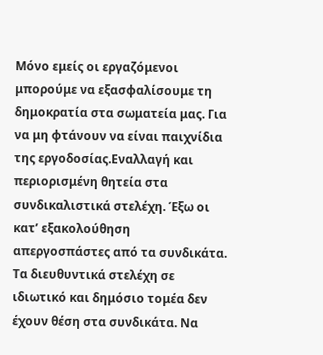Μόνο εμείς οι εργαζόμενοι μπορούμε να εξασφαλίσουμε τη δημοκρατία στα σωματεία μας. Για να μη φτάνουν να είναι παιχνίδια της εργοδοσίας.Εναλλαγή και περιορισμένη θητεία στα συνδικαλιστικά στελέχη. Έξω οι κατ’ εξακολούθηση απεργοσπάστες από τα συνδικάτα. Τα διευθυντικά στελέχη σε ιδιωτικό και δημόσιο τομέα δεν έχουν θέση στα συνδικάτα. Να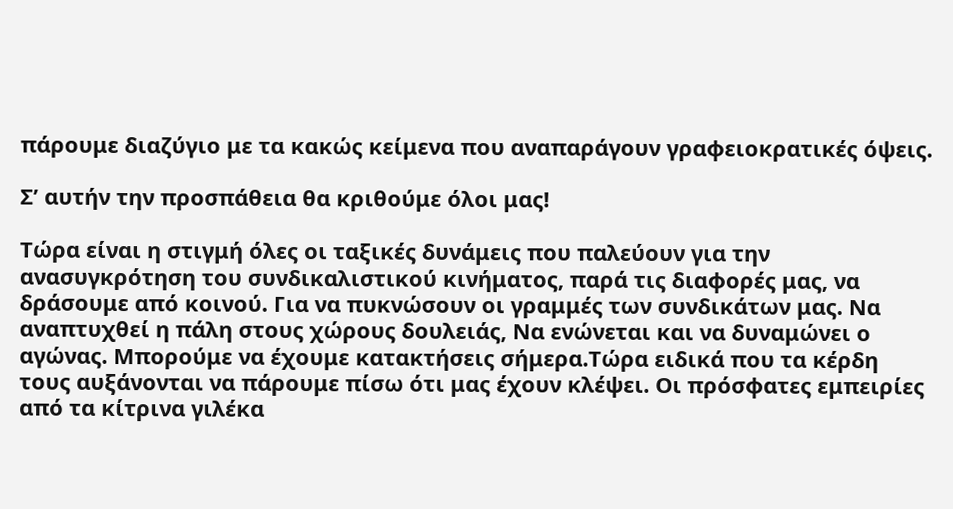πάρουμε διαζύγιο με τα κακώς κείμενα που αναπαράγουν γραφειοκρατικές όψεις.

Σ’ αυτήν την προσπάθεια θα κριθούμε όλοι μας!

Τώρα είναι η στιγμή όλες οι ταξικές δυνάμεις που παλεύουν για την ανασυγκρότηση του συνδικαλιστικού κινήματος, παρά τις διαφορές μας, να δράσουμε από κοινού. Για να πυκνώσουν οι γραμμές των συνδικάτων μας. Να αναπτυχθεί η πάλη στους χώρους δουλειάς, Να ενώνεται και να δυναμώνει ο αγώνας. Μπορούμε να έχουμε κατακτήσεις σήμερα.Τώρα ειδικά που τα κέρδη τους αυξάνονται να πάρουμε πίσω ότι μας έχουν κλέψει. Οι πρόσφατες εμπειρίες από τα κίτρινα γιλέκα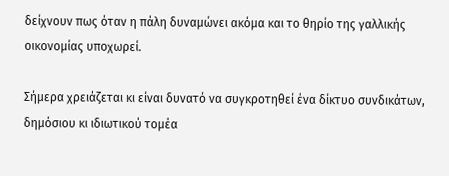δείχνουν πως όταν η πάλη δυναμώνει ακόμα και το θηρίο της γαλλικής οικονομίας υποχωρεί.

Σήμερα χρειάζεται κι είναι δυνατό να συγκροτηθεί ένα δίκτυο συνδικάτων, δημόσιου κι ιδιωτικού τομέα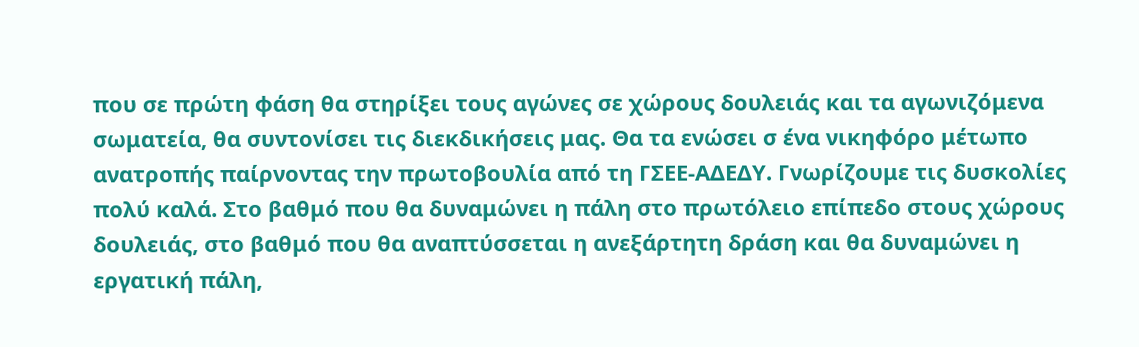που σε πρώτη φάση θα στηρίξει τους αγώνες σε χώρους δουλειάς και τα αγωνιζόμενα σωματεία, θα συντονίσει τις διεκδικήσεις μας. Θα τα ενώσει σ ένα νικηφόρο μέτωπο ανατροπής παίρνοντας την πρωτοβουλία από τη ΓΣΕΕ-ΑΔΕΔΥ. Γνωρίζουμε τις δυσκολίες πολύ καλά. Στο βαθμό που θα δυναμώνει η πάλη στο πρωτόλειο επίπεδο στους χώρους δουλειάς, στο βαθμό που θα αναπτύσσεται η ανεξάρτητη δράση και θα δυναμώνει η εργατική πάλη,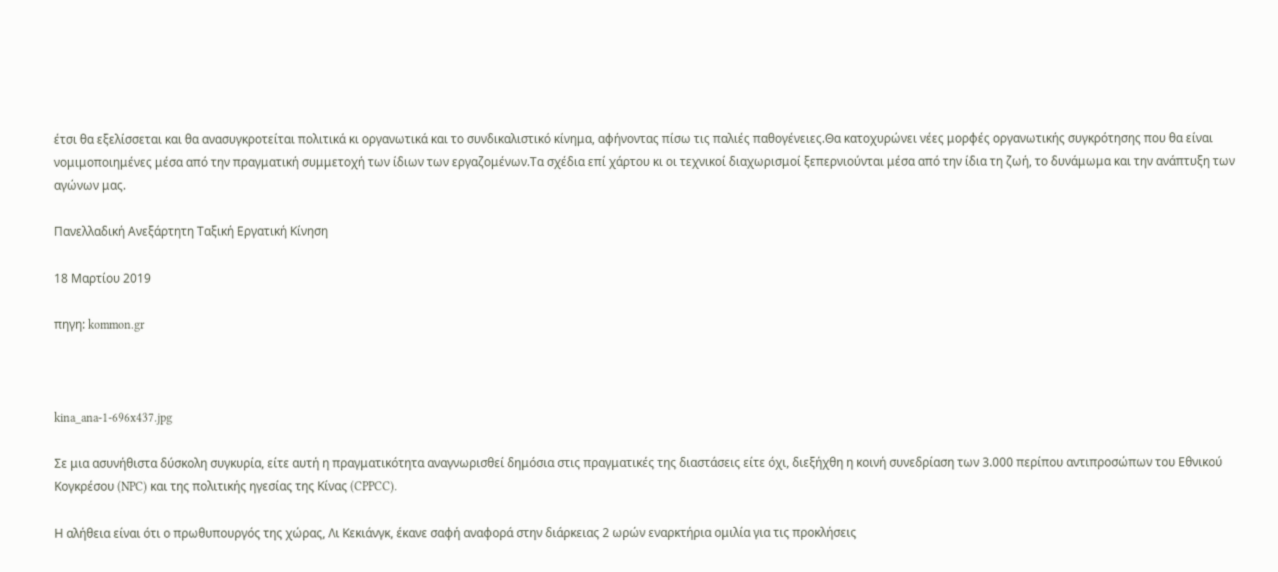έτσι θα εξελίσσεται και θα ανασυγκροτείται πολιτικά κι οργανωτικά και το συνδικαλιστικό κίνημα, αφήνοντας πίσω τις παλιές παθογένειες.Θα κατοχυρώνει νέες μορφές οργανωτικής συγκρότησης που θα είναι νομιμοποιημένες μέσα από την πραγματική συμμετοχή των ίδιων των εργαζομένων.Τα σχέδια επί χάρτου κι οι τεχνικοί διαχωρισμοί ξεπερνιούνται μέσα από την ίδια τη ζωή, το δυνάμωμα και την ανάπτυξη των αγώνων μας.

Πανελλαδική Ανεξάρτητη Ταξική Εργατική Κίνηση

18 Μαρτίου 2019

πηγη: kommon.gr



kina_ana-1-696x437.jpg

Σε μια ασυνήθιστα δύσκολη συγκυρία, είτε αυτή η πραγματικότητα αναγνωρισθεί δημόσια στις πραγματικές της διαστάσεις είτε όχι, διεξήχθη η κοινή συνεδρίαση των 3.000 περίπου αντιπροσώπων του Εθνικού Κογκρέσου (NPC) και της πολιτικής ηγεσίας της Κίνας (CPPCC).

Η αλήθεια είναι ότι ο πρωθυπουργός της χώρας, Λι Κεκιάνγκ, έκανε σαφή αναφορά στην διάρκειας 2 ωρών εναρκτήρια ομιλία για τις προκλήσεις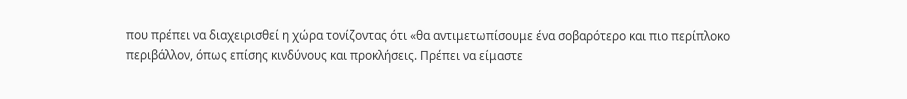που πρέπει να διαχειρισθεί η χώρα τονίζοντας ότι «θα αντιμετωπίσουμε ένα σοβαρότερο και πιο περίπλοκο περιβάλλον, όπως επίσης κινδύνους και προκλήσεις. Πρέπει να είμαστε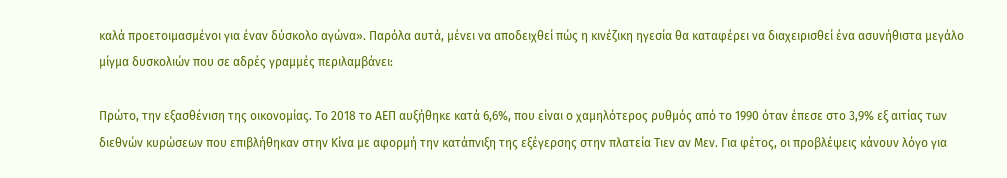καλά προετοιμασμένοι για έναν δύσκολο αγώνα». Παρόλα αυτά, μένει να αποδειχθεί πώς η κινέζικη ηγεσία θα καταφέρει να διαχειρισθεί ένα ασυνήθιστα μεγάλο μίγμα δυσκολιών που σε αδρές γραμμές περιλαμβάνει:

Πρώτο, την εξασθένιση της οικονομίας. Το 2018 το ΑΕΠ αυξήθηκε κατά 6,6%, που είναι ο χαμηλότερος ρυθμός από το 1990 όταν έπεσε στο 3,9% εξ αιτίας των διεθνών κυρώσεων που επιβλήθηκαν στην Κίνα με αφορμή την κατάπνιξη της εξέγερσης στην πλατεία Τιεν αν Μεν. Για φέτος, οι προβλέψεις κάνουν λόγο για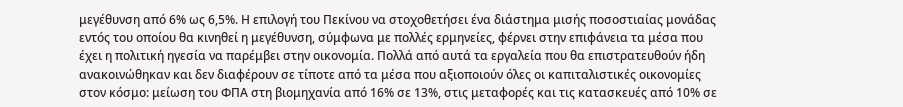μεγέθυνση από 6% ως 6,5%. Η επιλογή του Πεκίνου να στοχοθετήσει ένα διάστημα μισής ποσοστιαίας μονάδας εντός του οποίου θα κινηθεί η μεγέθυνση, σύμφωνα με πολλές ερμηνείες, φέρνει στην επιφάνεια τα μέσα που έχει η πολιτική ηγεσία να παρέμβει στην οικονομία. Πολλά από αυτά τα εργαλεία που θα επιστρατευθούν ήδη ανακοινώθηκαν και δεν διαφέρουν σε τίποτε από τα μέσα που αξιοποιούν όλες οι καπιταλιστικές οικονομίες στον κόσμο: μείωση του ΦΠΑ στη βιομηχανία από 16% σε 13%, στις μεταφορές και τις κατασκευές από 10% σε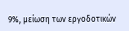9%, μείωση των εργοδοτικών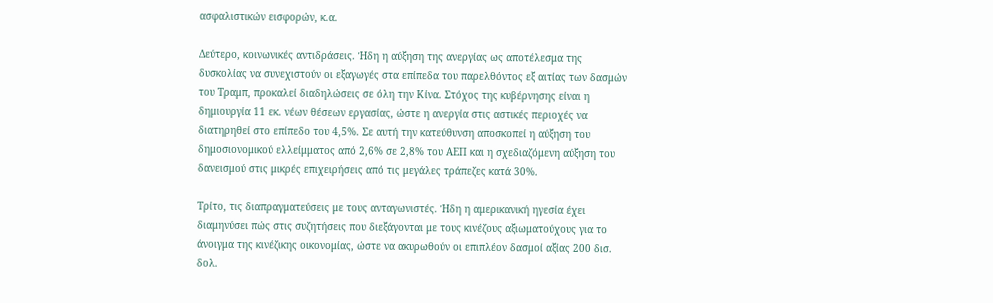ασφαλιστικών εισφορών, κ.α.

Δεύτερο, κοινωνικές αντιδράσεις. Ήδη η αύξηση της ανεργίας ως αποτέλεσμα της δυσκολίας να συνεχιστούν οι εξαγωγές στα επίπεδα του παρελθόντος εξ αιτίας των δασμών του Τραμπ, προκαλεί διαδηλώσεις σε όλη την Κίνα. Στόχος της κυβέρνησης είναι η δημιουργία 11 εκ. νέων θέσεων εργασίας, ώστε η ανεργία στις αστικές περιοχές να διατηρηθεί στο επίπεδο του 4,5%. Σε αυτή την κατεύθυνση αποσκοπεί η αύξηση του δημοσιονομικού ελλείμματος από 2,6% σε 2,8% του ΑΕΠ και η σχεδιαζόμενη αύξηση του δανεισμού στις μικρές επιχειρήσεις από τις μεγάλες τράπεζες κατά 30%.

Τρίτο, τις διαπραγματεύσεις με τους ανταγωνιστές. Ήδη η αμερικανική ηγεσία έχει διαμηνύσει πώς στις συζητήσεις που διεξάγονται με τους κινέζους αξιωματούχους για το άνοιγμα της κινέζικης οικονομίας, ώστε να ακυρωθούν οι επιπλέον δασμοί αξίας 200 δισ. δολ.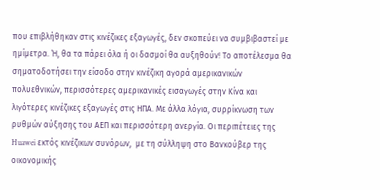που επιβλήθηκαν στις κινέζικες εξαγωγές, δεν σκοπεύει να συμβιβαστεί με ημίμετρα. Ή, θα τα πάρει όλα ή οι δασμοί θα αυξηθούν! Το αποτέλεσμα θα σηματοδοτήσει την είσοδο στην κινέζικη αγορά αμερικανικών πολυεθνικών, περισσότερες αμερικανικές εισαγωγές στην Κίνα και λιγότερες κινέζικες εξαγωγές στις ΗΠΑ. Με άλλα λόγια, συρρίκνωση των ρυθμών αύξησης του ΑΕΠ και περισσότερη ανεργία. Οι περιπέτειες της Huawei εκτός κινέζικων συνόρων,  με τη σύλληψη στο Βανκούβερ της οικονομικής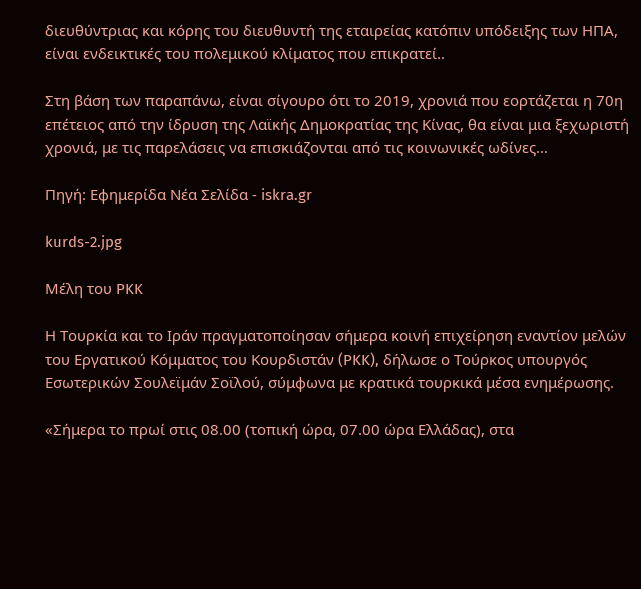διευθύντριας και κόρης του διευθυντή της εταιρείας κατόπιν υπόδειξης των ΗΠΑ, είναι ενδεικτικές του πολεμικού κλίματος που επικρατεί..

Στη βάση των παραπάνω, είναι σίγουρο ότι το 2019, χρονιά που εορτάζεται η 70η επέτειος από την ίδρυση της Λαϊκής Δημοκρατίας της Κίνας, θα είναι μια ξεχωριστή χρονιά, με τις παρελάσεις να επισκιάζονται από τις κοινωνικές ωδίνες…

Πηγή: Εφημερίδα Νέα Σελίδα - iskra.gr

kurds-2.jpg

Μέλη του PKK

Η Τουρκία και το Ιράν πραγματοποίησαν σήμερα κοινή επιχείρηση εναντίον μελών του Εργατικού Κόμματος του Κουρδιστάν (PKK), δήλωσε ο Τούρκος υπουργός Εσωτερικών Σουλεϊμάν Σοϊλού, σύμφωνα με κρατικά τουρκικά μέσα ενημέρωσης.

«Σήμερα το πρωί στις 08.00 (τοπική ώρα, 07.00 ώρα Ελλάδας), στα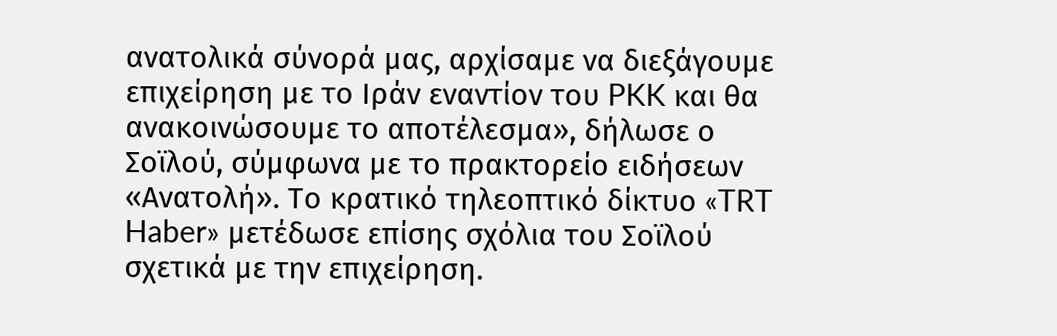ανατολικά σύνορά μας, αρχίσαμε να διεξάγουμε επιχείρηση με το Ιράν εναντίον του PKK και θα ανακοινώσουμε το αποτέλεσμα», δήλωσε ο Σοϊλού, σύμφωνα με το πρακτορείο ειδήσεων «Ανατολή». Το κρατικό τηλεοπτικό δίκτυο «TRT Haber» μετέδωσε επίσης σχόλια του Σοϊλού σχετικά με την επιχείρηση.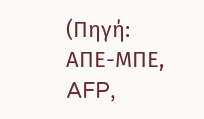(Πηγή: ΑΠΕ-ΜΠΕ, AFP,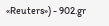«Reuters») - 902.gr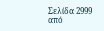Σελίδα 2999 από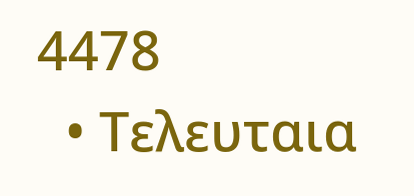4478
  • Τελευταια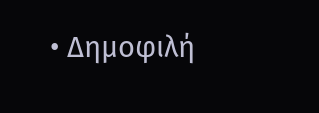• Δημοφιλή